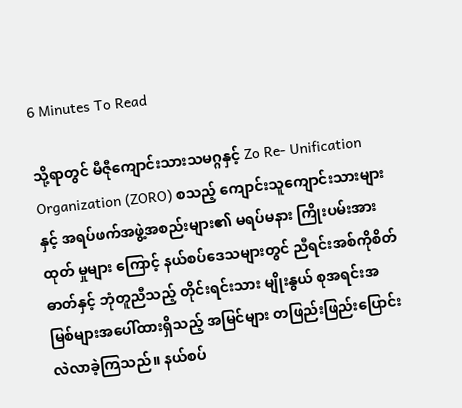6 Minutes To Read

သို့ရာတွင် မီဇီုကျောင်းသားသမဂ္ဂနှင့် Zo Re- Unification Organization (ZORO) စသည့် ကျောင်းသူကျောင်းသားများနှင့် အရပ်ဖက်အဖွဲ့အစည်းများ၏ မရပ်မနား ကြိုးပမ်းအားထုတ် မှုများ ကြောင့် နယ်စပ်ဒေသများတွင် ညီရင်းအစ်ကိုစိတ်ဓာတ်နှင့် ဘုံတူညီသည့် တိုင်းရင်းသား မျိုးနွယ် စုအရင်းအမြစ်များအပေါ်ထားရှိသည့် အမြင်များ တဖြည်းဖြည်းပြောင်းလဲလာခဲ့ကြသည်။ နယ်စပ်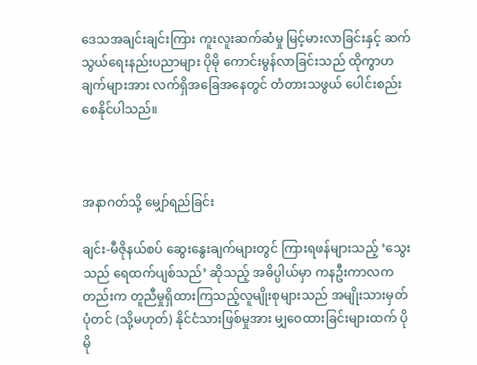ဒေသအချင်းချင်းကြား ကူးလူးဆက်ဆံမှု မြင့်မားလာခြင်းနှင့် ဆက်သွယ်ရေးနည်းပညာများ ပိုမို ကောင်းမွန်လာခြင်းသည် ထိုကွာဟချက်များအား လက်ရှိအခြေအနေတွင် တံတားသဖွယ် ပေါင်းစည်း စေနိုင်ပါသည်။



အနာဂတ်သို့ မျှော်ရည်ခြင်း

ချင်း-မီဇိုနယ်စပ် ဆွေးနွေးချက်များတွင် ကြားရဖန်များသည့် ‘သွေးသည် ရေထက်ပျစ်သည်’ ဆိုသည့် အဓိပ္ပါယ်မှာ ကနဦးကာလကတည်းက တူညီမှုရှိထားကြသည့်လူမျိုးစုများသည် အမျိုးသားမှတ်ပုံတင် (သို့မဟုတ်) နိုင်ငံသားဖြစ်မှုအား မျှဝေထားခြင်းများထက် ပိုမို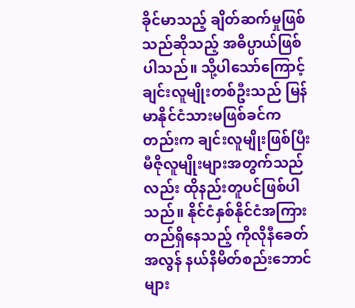ခိုင်မာသည့် ချိတ်ဆက်မှုဖြစ်သည်ဆိုသည့် အဓိပ္ပာယ်ဖြစ်ပါသည်။ သို့ပါသော်ကြောင့် ချင်းလူမျိုးတစ်ဦးသည် မြန်မာနိုင်ငံသားမဖြစ်ခင်ကတည်းက ချင်းလူမျိုးဖြစ်ပြီး မီဇိုလူမျိုးများအတွက်သည်လည်း ထိုနည်းတူပင်ဖြစ်ပါသည်။ နိုင်ငံနှစ်နိုင်ငံအကြား တည်ရှိနေသည့် ကိုလိုနီခေတ်အလွန် နယ်နိမိတ်စည်းဘောင်များ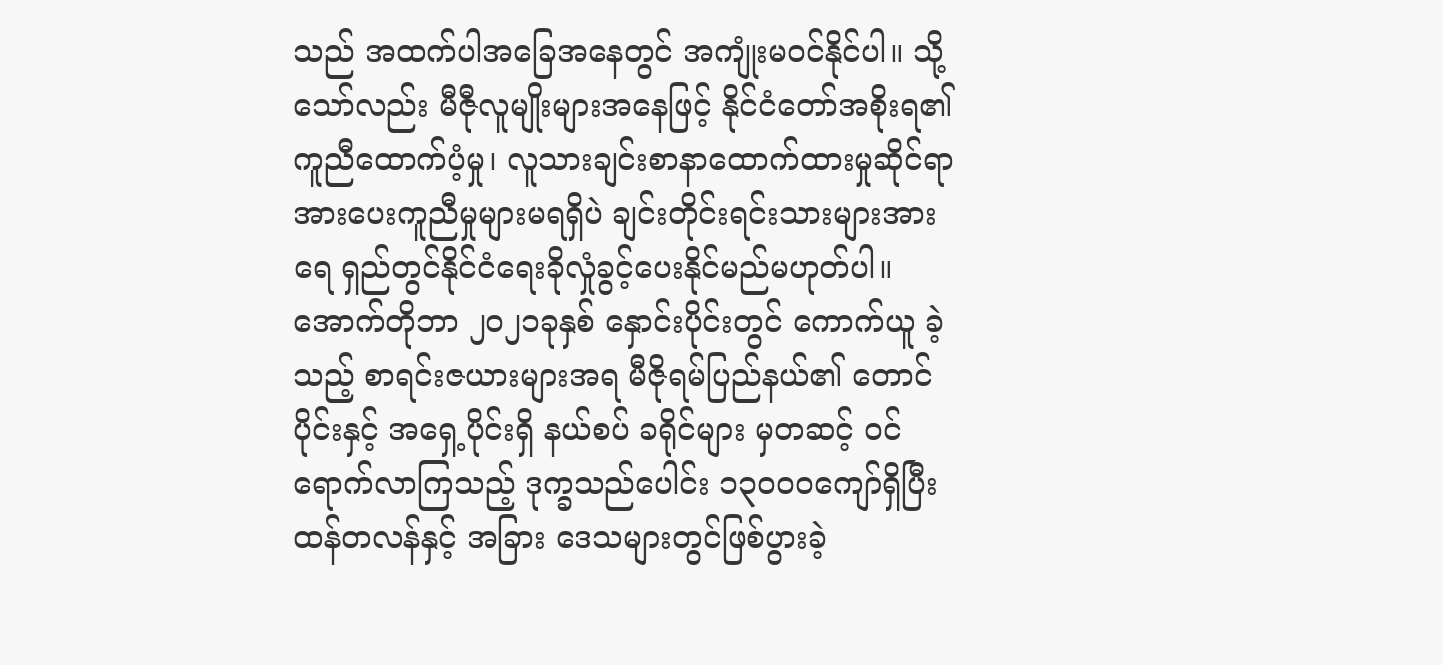သည် အထက်ပါအခြေအနေတွင် အကျုံးမဝင်နိုင်ပါ။ သို့သော်လည်း မီဇီုလူမျိုးများအနေဖြင့် နိုင်ငံတော်အစိုးရ၏ ကူညီထောက်ပံ့မှု၊ လူသားချင်းစာနာထောက်ထားမှုဆိုင်ရာ အားပေးကူညီမှုများမရရှိပဲ ချင်းတိုင်းရင်းသားများအား ရေ ရှည်တွင်နိုင်ငံရေးခိုလှုံခွင့်ပေးနိုင်မည်မဟုတ်ပါ။  အောက်တိုဘာ ၂၀၂၁ခုနှစ် နှောင်းပိုင်းတွင် ကောက်ယူ ခဲ့သည့် စာရင်းဇယားများအရ မီဇိုရမ်ပြည်နယ်၏ တောင်ပိုင်းနှင့် အရှေ့ပိုင်းရှိ နယ်စပ် ခရိုင်များ မှတဆင့် ၀င်ရောက်လာကြသည့် ဒုက္ခသည်ပေါင်း ၁၃၀၀၀ကျော်ရှိပြီး ထန်တလန်နှင့် အခြား ဒေသများတွင်ဖြစ်ပွားခဲ့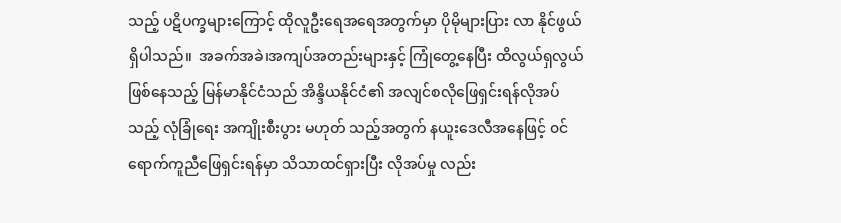သည့် ပဋိပက္ခများကြောင့် ထိုလူဦးရေအရေအတွက်မှာ ပိုမိုများပြား လာ နိုင်ဖွယ်ရှိပါသည်။  အခက်အခဲ၊အကျပ်အတည်းများနှင့် ကြုံတွေ့နေပြီး ထိလွယ်ရှလွယ်ဖြစ်နေသည့် မြန်မာနိုင်ငံသည် အိန္ဒိယနိုင်ငံ၏ အလျင်စလိုဖြေရှင်းရန်လိုအပ်သည့် လုံခြုံရေး အကျိုးစီးပွား မဟုတ် သည့်အတွက် နယူးဒေလီအနေဖြင့် ၀င်ရောက်ကူညီဖြေရှင်းရန်မှာ သိသာထင်ရှားပြီး လိုအပ်မှု လည်း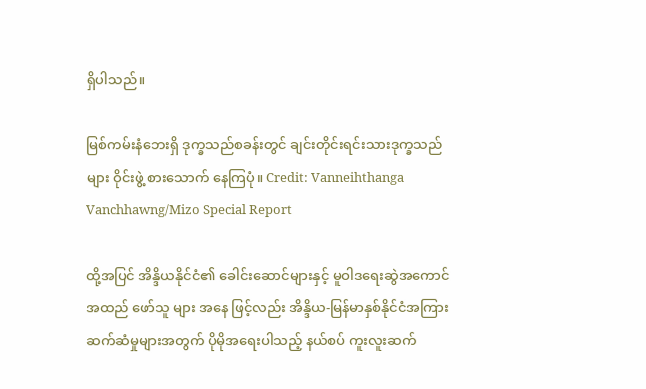ရှိပါသည်။

မြစ်ကမ်းနံဘေးရှိ ဒုက္ခသည်စခန်းတွင် ချင်းတိုင်းရင်းသားဒုက္ခသည်များ ဝိုင်းဖွဲ့ စားသောက် နေကြပုံ။ Credit: Vanneihthanga Vanchhawng/Mizo Special Report

ထို့အပြင် အိန္ဒိယနိုင်ငံ၏ ခေါင်းဆောင်များနှင့် မူဝါဒရေးဆွဲအကောင် အထည် ဖော်သူ များ အနေ ဖြင့်လည်း အိန္ဒိယ-မြန်မာနှစ်နိုင်ငံအကြား ဆက်ဆံမှုများအတွက် ပိုမိုအရေးပါသည့် နယ်စပ် ကူးလူးဆက်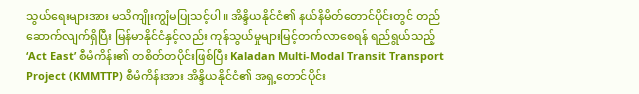သွယ်ရေးများအား မသိကျိုးကျွံမပြုသင့်ပါ။ အိန္ဒိယနိုင်ငံ၏ နယ်နိမိတ်တောင်ပိုင်းတွင် တည်ဆောက်လျက်ရှိပြီး မြန်မာနိုင်ငံနှင့်လည်း ကုန်သွယ်မှုများမြင့်တက်လာစေရန် ရည်ရွယ်သည့် ‘Act East’ စီမံကိန်း၏ တစိတ်တပိုင်းဖြစ်ပြီး Kaladan Multi-Modal Transit Transport Project (KMMTTP) စီမံကိန်းအား အိန္ဒိယနိုင်ငံ၏ အရှ့တောင်ပိုင်း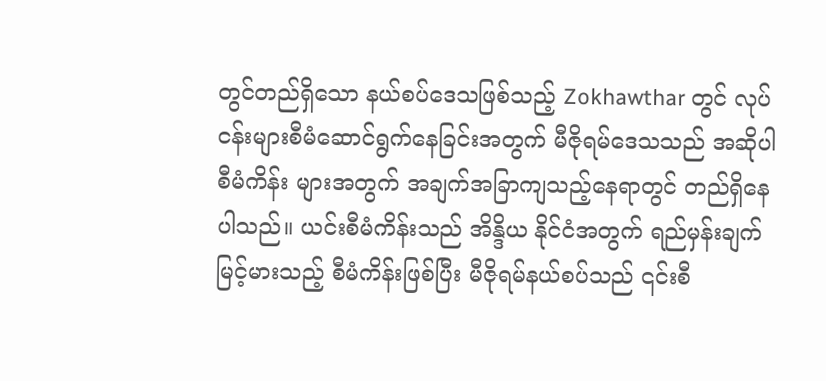တွင်တည်ရှိသော နယ်စပ်ဒေသဖြစ်သည့် Zokhawthar တွင် လုပ်ငန်းများစီမံဆောင်ရွက်နေခြင်းအတွက် မီဇိုရမ်ဒေသသည် အဆိုပါ စီမံကိန်း များအတွက် အချက်အခြာကျသည့်နေရာတွင် တည်ရှိနေပါသည်။ ယင်းစီမံကိန်းသည် အိန္ဒိယ နိုင်ငံအတွက် ရည်မှန်းချက်မြင့်မားသည့် စီမံကိန်းဖြစ်ပြီး မီဇိုရမ်နယ်စပ်သည် ၎င်းစီ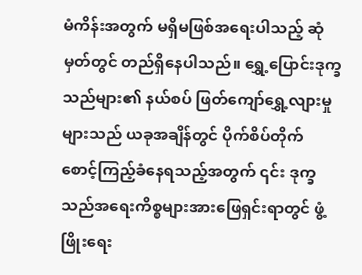မံကိန်းအတွက် မရှိမဖြစ်အရေးပါသည့် ဆုံမှတ်တွင် တည်ရှိနေပါသည်။ ရွှေ့ပြောင်းဒုက္ခသည်များ၏ နယ်စပ် ဖြတ်ကျော်ရွှေ့လျားမှုများသည် ယခုအချိန်တွင် ပိုက်စိပ်တိုက် စောင့်ကြည့်ခံနေရသည့်အတွက် ၎င်း ဒုက္ခသည်အရေးကိစ္စများအားဖြေရှင်းရာတွင် ဖွံ့ဖြိုးရေး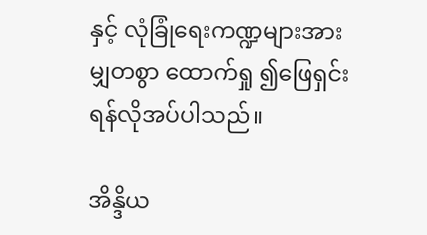နှင့် လုံခြုံရေးကဏ္ဍများအား မျှတစွာ ထောက်ရှု ၍ဖြေရှင်းရန်လိုအပ်ပါသည်။

အိန္ဒိယ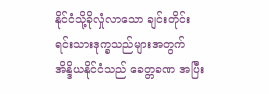နိုင်ငံသို့ခိုလှုံလာသော ချင်းတိုင်းရင်းသားဒုက္ခသည်များအတွက် အိန္ဒိယနိုင်ငံသည် ခေတ္တခဏ အပြီး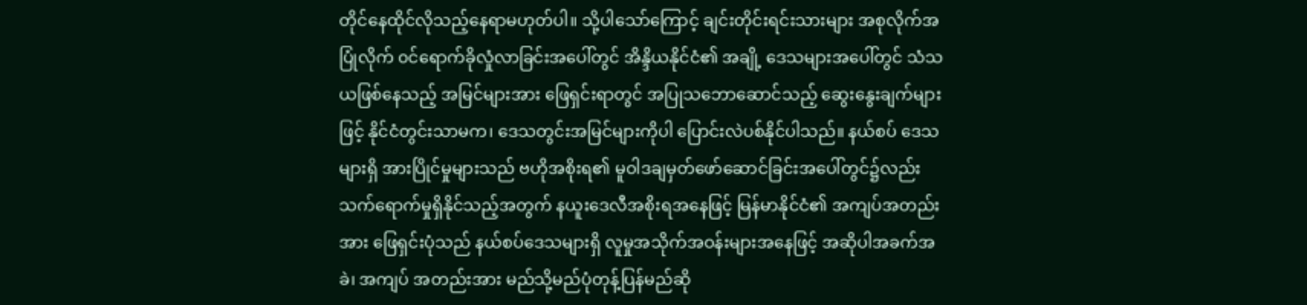တိုင်နေထိုင်လိုသည့်နေရာမဟုတ်ပါ။ သို့ပါသော်ကြောင့် ချင်းတိုင်းရင်းသားများ အစုလိုက်အပြုံလိုက် ၀င်ရောက်ခိုလှုံလာခြင်းအပေါ်တွင် အိန္ဒိယနိုင်ငံ၏ အချို့ ဒေသများအပေါ်တွင် သံသယဖြစ်နေသည့် အမြင်များအား ဖြေရှင်းရာတွင် အပြုသဘောဆောင်သည့် ဆွေးနွေးချက်များဖြင့် နိုင်ငံတွင်းသာမက၊ ဒေသတွင်းအမြင်များကိုပါ ပြောင်းလဲပစ်နိုင်ပါသည်။ နယ်စပ် ဒေသများရှိ အားပြိုင်မှုများသည် ဗဟိုအစိုးရ၏ မူဝါဒချမှတ်ဖော်ဆောင်ခြင်းအပေါ်တွင်၌လည်း သက်ရောက်မှုရှိနိုင်သည့်အတွက် နယူးဒေလီအစိုးရအနေဖြင့် မြန်မာနိုင်ငံ၏ အကျပ်အတည်း အား ဖြေရှင်းပုံသည် နယ်စပ်ဒေသများရှိ လူမှုအသိုက်အဝန်းများအနေဖြင့် အဆိုပါအခက်အခဲ၊ အကျပ် အတည်းအား မည်သို့မည်ပုံတုန့်ပြန်မည်ဆို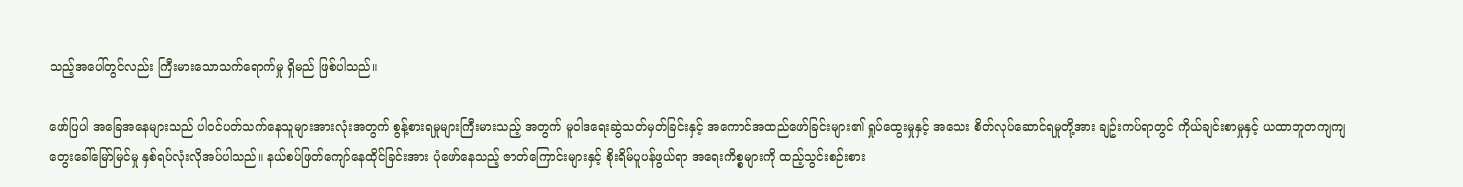သည့်အပေါ်တွင်လည်း ကြီးမားသောသက်ရောက်မှု ရှိမည် ဖြစ်ပါသည်။

ဖော်ပြပါ အခြေအနေများသည် ပါ၀င်ပတ်သက်နေသူများအားလုံးအတွက် စွန့်စားရမှုများကြီးမားသည့် အတွက် မူဝါဒရေးဆွဲသတ်မှတ်ခြင်းနှင့် အကောင်အထည်ဖော်ခြင်းများ၏ ရှုပ်ထွေးမှုနှင့် အသေး စိတ်လုပ်ဆောင်ရမှုတို့အား ချဥ်းကပ်ရာတွင် ကိုယ်ချင်းစာမှုနှင့် ယထာဘူတကျကျ တွေးခေါ်မြော်မြင်မှု နှစ်ရပ်လုံးလိုအပ်ပါသည်။ နယ်စပ်ဖြတ်ကျော်နေထိုင်ခြင်းအား ပုံဖော်နေသည့် ဇာတ်ကြောင်းများနှင့် စိုးရိမ်ပူပန်ဖွယ်ရာ အရေးကိစ္စများကို ထည့်သွင်းစဉ်းစား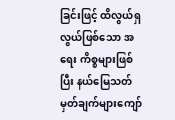ခြင်းဖြင့် ထိလွယ်ရှလွယ်ဖြစ်သော အရေး ကိစ္စများဖြစ်ပြီး နယ်မြေသတ်မှတ်ချက်များကျော်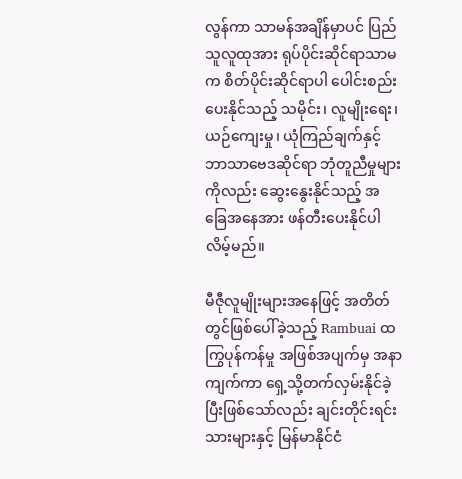လွန်ကာ သာမန်အချိန်မှာပင် ပြည်သူလူထုအား ရုပ်ပိုင်းဆိုင်ရာသာမက စိတ်ပိုင်းဆိုင်ရာပါ ပေါင်းစည်းပေးနိုင်သည့် သမိုင်း၊ လူမျိုးရေး၊ ယဉ်ကျေးမှု၊ ယုံကြည်ချက်နှင့် ဘာသာဗေဒဆိုင်ရာ ဘုံတူညီမှုများကိုလည်း ဆွေးနွေးနိုင်သည့် အခြေအနေအား ဖန်တီးပေးနိုင်ပါလိမ့်မည်။

မီဇီုလူမျိုးများအနေဖြင့် အတိတ်တွင်ဖြစ်ပေါ်ခဲ့သည့် Rambuai ထကြွပုန်ကန်မှု အဖြစ်အပျက်မှ အနာ ကျက်ကာ ရှေ့သို့တက်လှမ်းနိုင်ခဲ့ပြီးဖြစ်သော်လည်း ချင်းတိုင်းရင်းသားများနှင့် မြန်မာနိုင်ငံ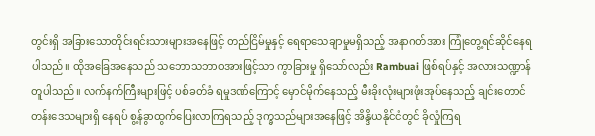တွင်းရှိ အခြားသောတိုင်းရင်းသားများအနေဖြင့် တည်ငြိမ်မှုနှင့် ရေရာသေချာမှုမရှိသည့် အနာဂတ်အား ကြုံတွေ့ရင်ဆိုင်နေရပါသည်။ ထိုအခြေအနေသည် သဘောသဘာ၀အားဖြင့်သာ ကွာခြားမှု ရှိသော်လည်း Rambuai ဖြစ်ရပ်နှင့် အလားသဏ္ဍာန်တူပါသည်။ လက်နက်ကြီးများဖြင့် ပစ်ခတ်ခံ ရမှုဒဏ်ကြောင့် မှောင်မိုက်နေသည့် မီးခိုးလုံးများဖုံးအုပ်နေသည့် ချင်းတောင်တန်းဒေသများရှိ နေရပ် စွ့န်ခွာထွက်ပြေးလာကြရသည့် ဒုက္ခသည်များအနေဖြင့် အိန္ဒိယနိုင်ငံတွင် ခိုလှုံကြရ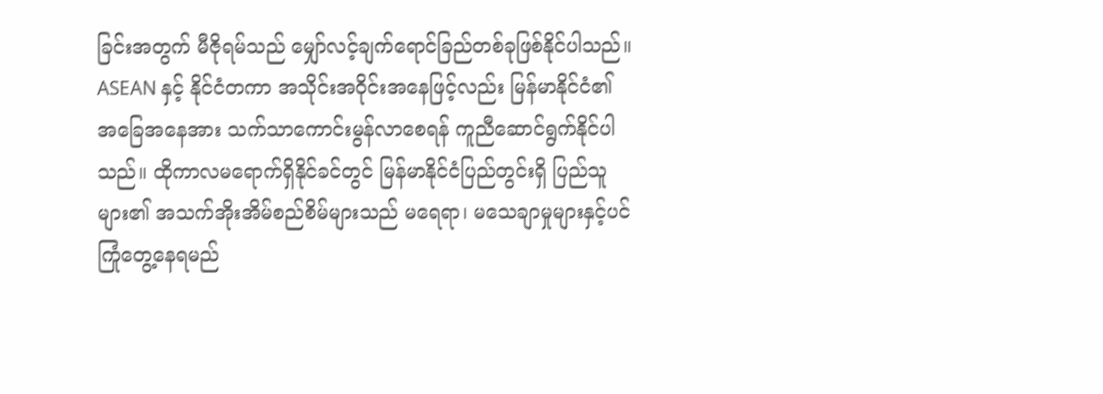ခြင်းအတွက် မီဇိုရမ်သည် မျှော်လင့်ချက်ရောင်ခြည်တစ်ခုဖြစ်နိုင်ပါသည်။ ASEAN နှင့် နိုင်ငံတကာ အသိုင်းအဝိုင်းအနေဖြင့်လည်း မြန်မာနိုင်ငံ၏ အခြေအနေအား သက်သာကောင်းမွန်လာစေရန် ကူညီဆောင်ရွက်နိုင်ပါသည်။ ထိုကာလမရောက်ရှိနိုင်ခင်တွင် မြန်မာနိုင်ငံပြည်တွင်းရှိ ပြည်သူများ၏ အသက်အိုးအိမ်စည်စိမ်များသည် မရေရာ၊ မသေချာမှုများနှင့်ပင် ကြုံတွေ့နေရမည်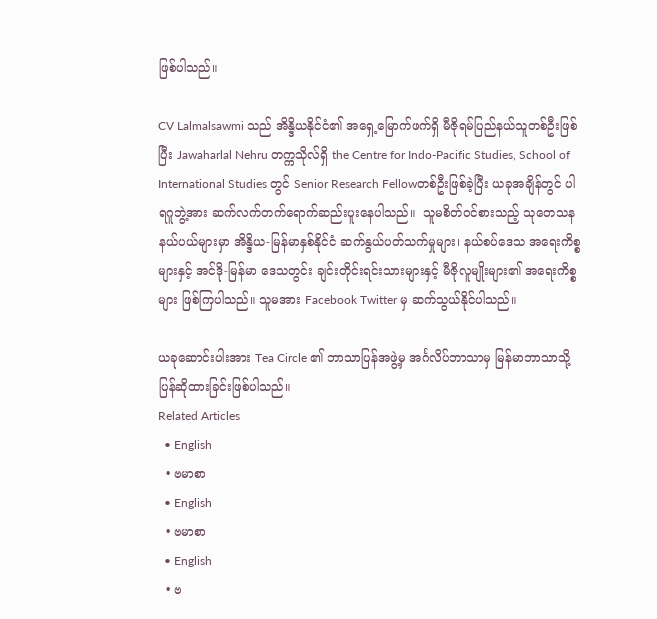ဖြစ်ပါသည်။

CV Lalmalsawmi သည် အိန္ဒိယနိုင်ငံ၏ အရှေ့မြောက်ဖက်ရှိ မီဇိုရမ်ပြည်နယ်သူတစ်ဦးဖြစ်ပြီး Jawaharlal Nehru တက္ကသိုလ်ရှိ the Centre for Indo-Pacific Studies, School of International Studies တွင် Senior Research Fellowတစ်ဦးဖြစ်ခဲ့ပြီး ယခုအချိန်တွင် ပါရဂူဘွဲ့အား ဆက်လက်တက်ရောက်ဆည်းပူးနေပါသည်။  သူမစိတ်၀င်စားသည့် သုတေသနနယ်ပယ်များမှာ အိန္ဒိယ-မြန်မာနှစ်နိုင်ငံ ဆက်နွယ်ပတ်သက်မှုများ၊ နယ်စပ်ဒေသ အရေးကိစ္စများနှင့် အင်ဒို-မြန်မာ ဒေသတွင်း ချင်းတိုင်းရင်းသားများနှင့် မီဇိုလူမျိုးများ၏ အရေးကိစ္စများ ဖြစ်ကြပါသည်။ သူမအား Facebook Twitter မှ ဆက်သွယ်နိုင်ပါသည်။

ယခုဆောင်းပါးအား Tea Circle ၏ ဘာသာပြန်အဖွဲ့မှ အင်္ဂလိပ်ဘာသာမှ မြန်မာဘာသာသို့ ပြန်ဆိုထားခြင်းဖြစ်ပါသည်။
Related Articles
  • English
  • ဗမာစာ
  • English
  • ဗမာစာ
  • English
  • ဗ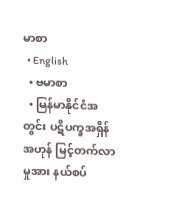မာစာ
  • English
  • ဗမာစာ
  • မြန်မာနိုင်ငံအတွင်း ပဋိပက္ခအရှိန်အဟုန် မြင့်တက်လာမှုအား နယ်စပ်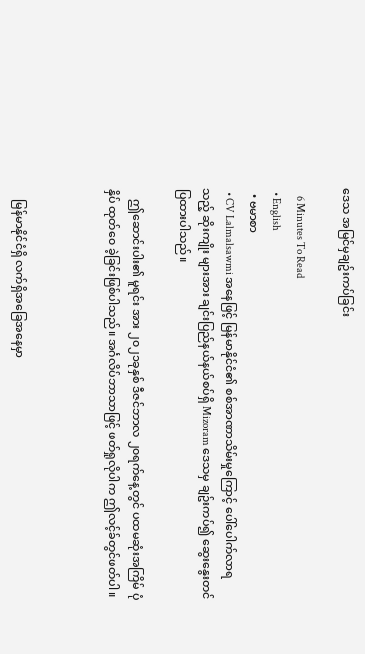ဒေသ အမြင်မှချဥ်းကပ်ခြင်း

    6 Minutes To Read
  • English
  • ဗမာစာ
  • CV Lalmalsawmi အနေဖြင့် မြန်မာနိုင်ငံ၏ စစ်အာဏာသိမ်းမှုကြောင့် ပေါ်ပေါက်လာရသည့် ဆိုးကျိုး များအား ချင်းပြည်နယ်နယ်စပ်ရှိ Mizoram ဒေသမှ ချဥ်းကပ်၍ ဆွေးနွေးတင်ပြထားပါသည်။

    ဤဆောင်းပါး၏ မူရင်း အား ၂၀၂၁ခုနှစ် ဒီဇင်ဘာလ ၂၀ရက်နေ့တွင် ပထမဆုံးအကြိမ် ပုံနှိပ် ထုတ်၀ေ ခဲ့ခြင်းဖြစ်ပါသည်။ အင်္ဂလိပ်ဘာသာဖြင့် ဖတ်ရှုလိုပါက ဤလင့်ခ်တွင်ဖတ်ပါ။



    မြန်မာနိုင်ငံရှိ လက်ရှိအခြေအနေမှာ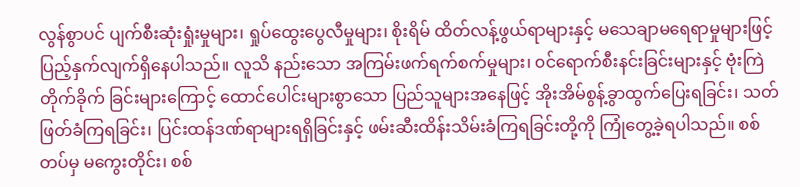လွန်စွာပင် ပျက်စီးဆုံးရှုံးမှုများ၊ ရှုပ်ထွေးပွေလီမှုများ၊ စိုးရိမ် ထိတ်လန့်ဖွယ်ရာများနှင့် မသေချာမရေရာမှုများဖြင့် ပြည့်နှက်လျက်ရှိနေပါသည်။ လူသိ နည်းသော အကြမ်းဖက်ရက်စက်မှုများ၊ ၀င်ရောက်စီးနင်းခြင်းများနှင့် ဗုံးကြဲတိုက်ခိုက် ခြင်းများကြောင့် ထောင်ပေါင်းများစွာသော ပြည်သူများအနေဖြင့် အိုးအိမ်စွန့်ခွာထွက်ပြေးရခြင်း၊ သတ်ဖြတ်ခံကြရခြင်း၊ ပြင်းထန်ဒဏ်ရာများရရှိခြင်းနှင့် ဖမ်းဆီးထိန်းသိမ်းခံကြရခြင်းတို့ကို ကြုံတွေ့ခဲ့ရပါသည်။ စစ်တပ်မှ မကွေးတိုင်း၊ စစ်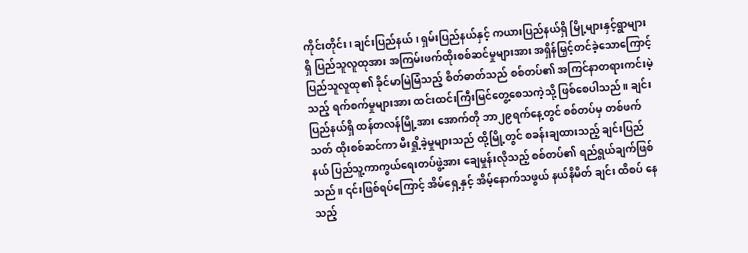ကိုင်းတိုင်း၊ ချင်းပြည်နယ်၊ ရှမ်းပြည်နယ်နှင့် ကယားပြည်နယ်ရှိ မြို့များနှင့်ရွာများရှိ ပြည်သူလူထုအား အကြမ်းဖက်ထိုးစစ်ဆင်မှုများအား အရှိန်မြှင့်တင်ခဲ့သောကြောင့် ပြည်သူလူထု၏ ခိုင်မာမြဲမြံသည့် စိတ်ဓာတ်သည် စစ်တပ်၏ အကြင်နာတရားကင်းမဲ့သည့် ရက်စက်မှုများအား ထင်းထင်းကြီးမြင်တွေ့စေသကဲ့သို့ ဖြစ်စေပါသည်။ ချင်းပြည်နယ်ရှိ ထန်တလန်မြို့အား အောက်တို ဘာ၂၉ရက်နေ့တွင် စစ်တပ်မှ တစ်ဖက်သတ် ထိုးစစ်ဆင်ကာ မီးရှို့ခဲ့မှုများသည် ထို့မြို့တွင် စခန်းချထားသည့် ချင်းပြည်နယ် ပြည်သူ့ကာကွယ်ရေးတပ်ဖွဲ့အား ချေမှုန်းလိုသည့် စစ်တပ်၏ ရည်ရွယ်ချက်ဖြစ်သည်။ ၎င်းဖြစ်ရပ်ကြောင့် အိမ်ရှေ့နှင့် အိမ့်နောက်သဖွယ် နယ်နိမိတ် ချင်း ထိစပ် နေသည့်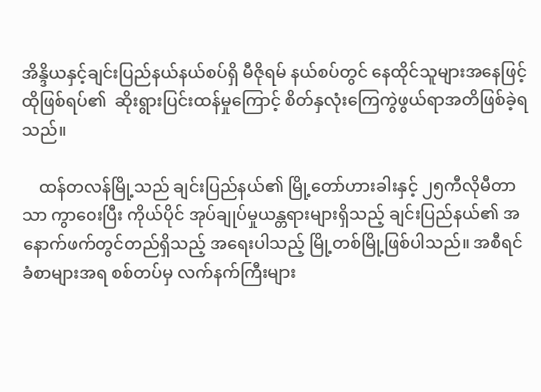အိန္ဒိယနှင့်ချင်းပြည်နယ်နယ်စပ်ရှိ မီဇိုရမ် နယ်စပ်တွင် နေထိုင်သူများအနေဖြင့် ထိုဖြစ်ရပ်၏  ဆိုးရွားပြင်းထန်မှုကြောင့် စိတ်နှလုံးကြေကွဲဖွယ်ရာအတိဖြစ်ခဲ့ရသည်။

    ထန်တလန်မြို့သည် ချင်းပြည်နယ်၏ မြို့တော်ဟားခါးနှင့် ၂၅ကီလိုမီတာသာ ကွာ၀ေးပြီး ကိုယ်ပိုင် အုပ်ချုပ်မှုယန္တရားများရှိသည့် ချင်းပြည်နယ်၏ အနောက်ဖက်တွင်တည်ရှိသည့် အရေးပါသည့် မြို့တစ်မြို့ဖြစ်ပါသည်။ အစီရင်ခံစာများအရ စစ်တပ်မှ လက်နက်ကြီးများ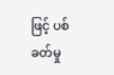ဖြင့် ပစ်ခတ်မှု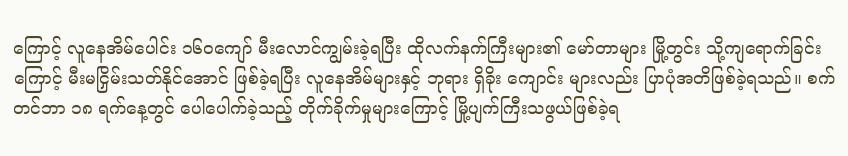ကြောင့် လူနေအိမ်ပေါင်း ၁၆၀ကျော် မီးလောင်ကျွမ်းခဲ့ရပြီး ထိုလက်နက်ကြီးများ၏ မော်တာများ မြို့တွင်း သို့ကျရောက်ခြင်းကြောင့် မီးမငြှိမ်းသတ်နိုင်အောင် ဖြစ်ခဲ့ရပြီး လူနေအိမ်များနှင့် ဘုရား ရှိခိုး ကျောင်း များလည်း ပြာပုံအတိဖြစ်ခဲ့ရသည်။ စက်တင်ဘာ ၁၈ ရက်နေ့တွင် ပေါပေါက်ခဲ့သည့် တိုက်ခိုက်မှုများကြောင့် မြို့ပျက်ကြီးသဖွယ်ဖြစ်ခဲ့ရ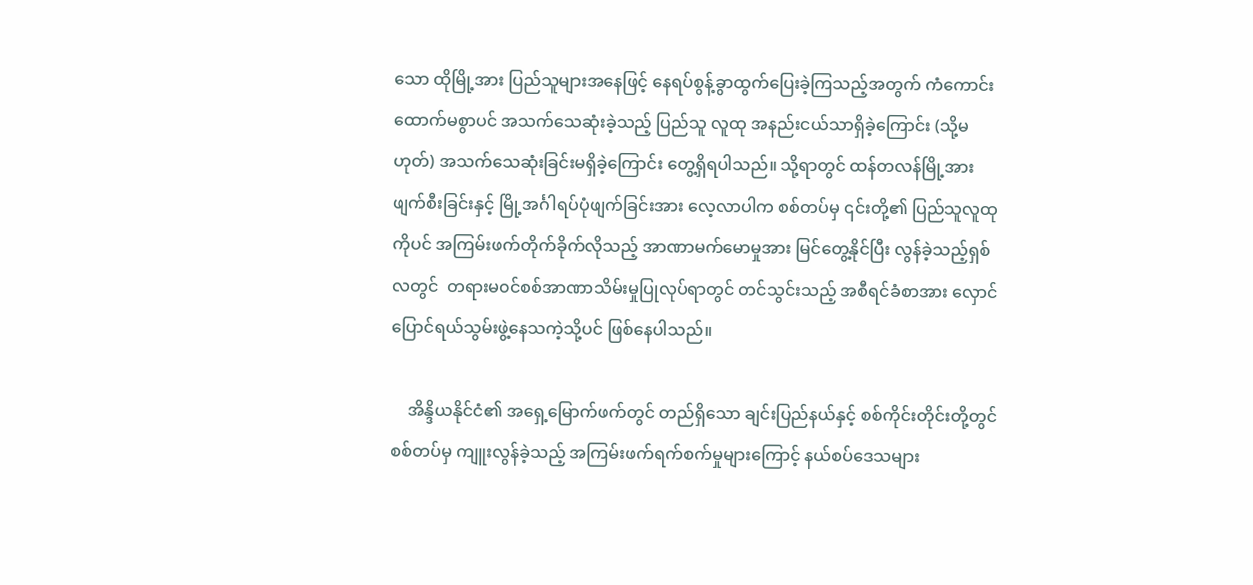သော ထိုမြို့အား ပြည်သူများအနေဖြင့် နေရပ်စွန့်ခွာထွက်ပြေးခဲ့ကြသည့်အတွက် ကံကောင်းထောက်မစွာပင် အသက်သေဆုံးခဲ့သည့် ပြည်သူ လူထု အနည်းငယ်သာရှိခဲ့ကြောင်း (သို့မဟုတ်) အသက်သေဆုံးခြင်းမရှိခဲ့ကြောင်း တွေ့ရှိရပါသည်။ သို့ရာတွင် ထန်တလန်မြို့အား ဖျက်စီးခြင်းနှင့် မြို့အင်္ဂါရပ်ပုံဖျက်ခြင်းအား လေ့လာပါက စစ်တပ်မှ ၎င်းတို့၏ ပြည်သူလူထုကိုပင် အကြမ်းဖက်တိုက်ခိုက်လိုသည့် အာဏာမက်မောမှုအား မြင်တွေ့နိုင်ပြီး လွန်ခဲ့သည့်ရှစ်လတွင်  တရားမ၀င်စစ်အာဏာသိမ်းမှုပြုလုပ်ရာတွင် တင်သွင်းသည့် အစီရင်ခံစာအား လှောင်ပြောင်ရယ်သွမ်းဖွဲ့နေသကဲ့သို့ပင် ဖြစ်နေပါသည်။

    အိန္ဒိယနိုင်ငံ၏ အရှေ့မြောက်ဖက်တွင် တည်ရှိသော ချင်းပြည်နယ်နှင့် စစ်ကိုင်းတိုင်းတို့တွင် စစ်တပ်မှ ကျူးလွန်ခဲ့သည့် အကြမ်းဖက်ရက်စက်မှုများကြောင့် နယ်စပ်ဒေသများ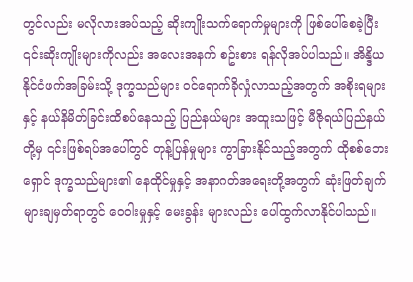တွင်လည်း မလိုလားအပ်သည့် ဆိုးကျိုးသက်ရောက်မှုများကို ဖြစ်ပေါ်စေခဲ့ပြီး ၎င်းဆိုးကျိုးများကိုလည်း အလေးအနက် စဥ်းစား ရန်လိုအပ်ပါသည်။ အိန္ဒိယနိုင်ငံဖက်အခြမ်းသို့ ဒုက္ခသည်များ ၀င်ရောက်ခိုလှုံလာသည့်အတွက် အစိုးရများနှင့် နယ်နိမိတ်ခြင်းထိစပ်နေသည့် ပြည်နယ်များ အထူးသဖြင့် မီဇိုရယ်ပြည်နယ်တို့မှ ၎င်းဖြစ်ရပ်အပေါ်တွင် တုန့်ပြန်မှုများ ကွာခြားနိုင်သည့်အတွက် ထိုစစ်ဘေးရှောင် ဒုက္ခသည်များ၏ နေထိုင်မှုနှင့် အနာဂတ်အရေးတို့အတွက် ဆုံးဖြတ်ချက်များချမှတ်ရာတွင် ၀ေ၀ါးမှုနှင့် မေးခွန်း များလည်း ပေါ်ထွက်လာနိုင်ပါသည်။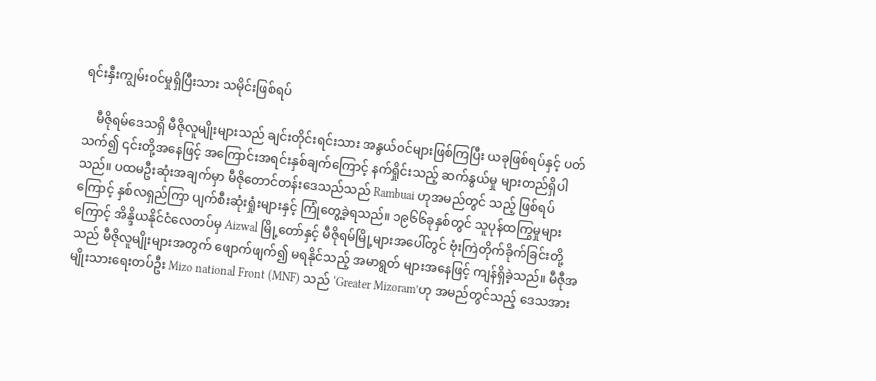ရင်းနှီးကျွမ်း၀င်မှုရှိပြီးသား သမိုင်းဖြစ်ရပ်

    မီဇိုရမ်ဒေသရှိ မီဇိုလူမျိုးများသည် ချင်းတိုင်းရင်းသား အနွယ်၀င်များဖြစ်ကြပြီး ယခုဖြစ်ရပ်နှင့် ပတ်သက်၍ ၎င်းတို့အနေဖြင့် အကြောင်းအရင်းနှစ်ချက်ကြောင့် နက်ရှိုင်းသည့် ဆက်နွယ်မှု များတည်ရှိပါသည်။ ပထမဦးဆုံးအချက်မှာ မီဇိုတောင်တန်းဒေသည်သည် Rambuai ဟုအမည်တွင် သည့် ဖြစ်ရပ်ကြောင့် နှစ်လရှည်ကြာ ပျက်စီးဆုံးရှုံးများနှင့် ကြုံတွေ့ခဲ့ရသည်။ ၁၉၆၆ခုနှစ်တွင် သူပုန်ထကြွမှုများကြောင့် အိန္ဒိယနိုင်ငံလေတပ်မှ Aizwal မြို့တော်နှင့် မီဇိုရမ်မြို့များအပေါ်တွင် ဗုံးကြဲတိုက်ခိုက်ခြင်းတို့သည် မီဇိုလူမျိုးများအတွက် ဖျောက်ဖျက်၍ မရနိုင်သည့် အမာရွတ် များအနေဖြင့် ကျန်ရှိခဲ့သည်။ မီဇီုအမျိုးသားရေးတပ်ဦး Mizo national Front (MNF) သည် ‘Greater Mizoram’ဟု အမည်တွင်သည့် ဒေသအား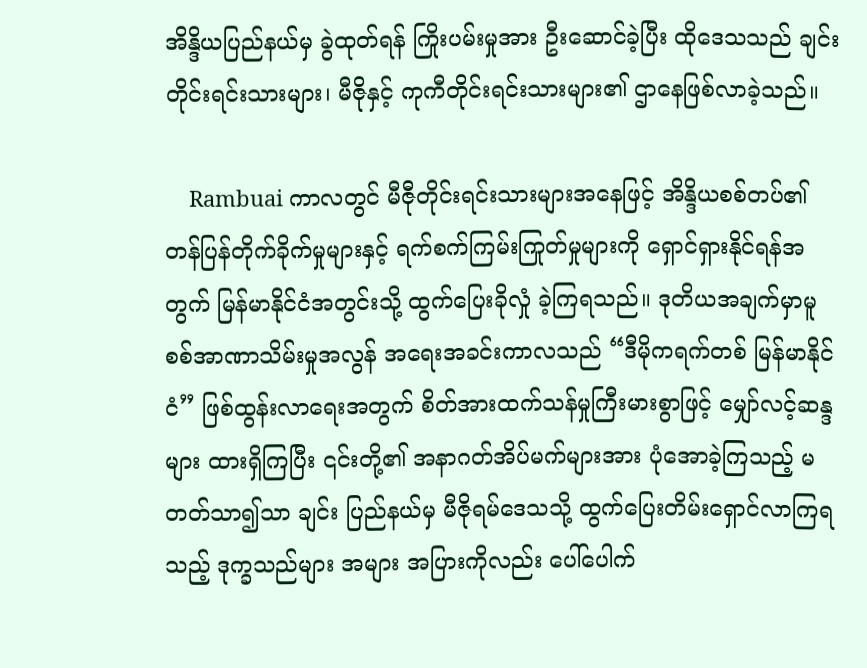အိန္ဒိယပြည်နယ်မှ ခွဲထုတ်ရန် ကြိုးပမ်းမှုအား ဦးဆောင်ခဲ့ပြီး ထိုဒေသသည် ချင်းတိုင်းရင်းသားများ၊ မီဇိုနှင့် ကုကီတိုင်းရင်းသားများ၏ ဌာနေဖြစ်လာခဲ့သည်။

    Rambuai ကာလတွင် မီဇီုတိုင်းရင်းသားများအနေဖြင့် အိန္ဒိယစစ်တပ်၏ တန်ပြန်တိုက်ခိုက်မှုများနှင့် ရက်စက်ကြမ်းကြုတ်မှုများကို ရှောင်ရှားနိုင်ရန်အတွက် မြန်မာနိုင်ငံအတွင်းသို့ ထွက်ပြေးခိုလှုံ ခဲ့ကြရသည်။ ဒုတိယအချက်မှာမူ စစ်အာဏာသိမ်းမှုအလွန် အရေးအခင်းကာလသည် “ဒီမိုကရက်တစ် မြန်မာနိုင်ငံ” ဖြစ်ထွန်းလာရေးအတွက် စိတ်အားထက်သန်မှုကြီးမားစွာဖြင့် မျှော်လင့်ဆန္ဒများ ထားရှိကြပြီး ၎င်းတို့၏ အနာဂတ်အိပ်မက်များအား ပုံအောခဲ့ကြသည့် မတတ်သာ၍သာ ချင်း ပြည်နယ်မှ မီဇိုရမ်ဒေသသို့ ထွက်ပြေးတိမ်းရှောင်လာကြရသည့် ဒုက္ခသည်များ အများ အပြားကိုလည်း ပေါ်ပေါက်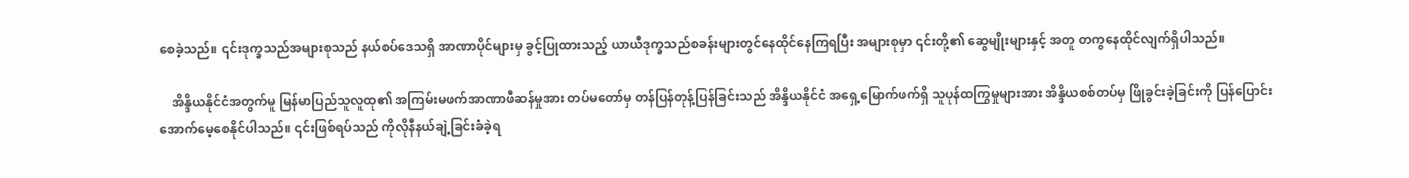စေခဲ့သည်။ ၎င်းဒုက္ခသည်အများစုသည် နယ်စပ်ဒေသရှိ အာဏာပိုင်များမှ ခွင့်ပြုထားသည့် ယာယီဒုက္ခသည်စခန်းများတွင်နေထိုင်နေကြရပြီး အများစုမှာ ၎င်းတို့၏ ဆွေမျိုးများနှင့် အတူ တကွနေထိုင်လျက်ရှိပါသည်။

    အိန္ဒိယနိုင်ငံအတွက်မူ မြန်မာပြည်သူလူထု၏ အကြမ်းမဖက်အာဏာဖီဆန်မှုအား တပ်မတော်မှ တန်ပြန်တုန့်ပြန်ခြင်းသည် အိန္ဒိယနိုင်ငံ အရှေ့မြောက်ဖက်ရှိ သူပုန်ထကြွမှုများအား အိန္ဒိယစစ်တပ်မှ ဖြိုခွင်းခဲ့ခြင်းကို ပြန်ပြောင်းအောက်မေ့စေနိုင်ပါသည်။ ၎င်းဖြစ်ရပ်သည် ကိုလိုနီနယ်ချဲ့ခြင်းခံခဲ့ရ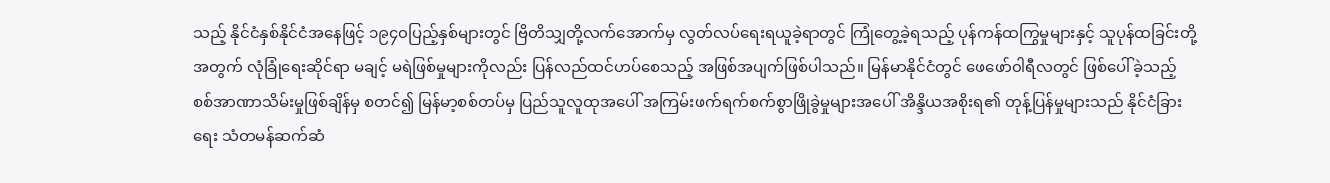သည့် နိုင်ငံနှစ်နိုင်ငံအနေဖြင့် ၁၉၄၀ပြည့်နှစ်များတွင် ဗြိတိသျှတို့လက်အောက်မှ လွတ်လပ်ရေးရယူခဲ့ရာတွင် ကြုံတွေ့ခဲ့ရသည့် ပုန်ကန်ထကြွမှုများနှင့် သူပုန်ထခြင်းတို့အတွက် လုံခြုံရေးဆိုင်ရာ မချင့် မရဲဖြစ်မှုများကိုလည်း ပြန်လည်ထင်ဟပ်စေသည့် အဖြစ်အပျက်ဖြစ်ပါသည်။ မြန်မာနိုင်ငံတွင် ဖေဖော်၀ါရီလတွင် ဖြစ်ပေါ်ခဲ့သည့် စစ်အာဏာသိမ်းမှုဖြစ်ချိန်မှ စတင်၍ မြန်မာ့စစ်တပ်မှ ပြည်သူလူထုအပေါ် အကြမ်းဖက်ရက်စက်စွာဖြိုခွဲမှုများအပေါ် အိန္ဒိယအစိုးရ၏ တုန့်ပြန်မှုများသည် နိုင်ငံခြားရေး သံတမန်ဆက်ဆံ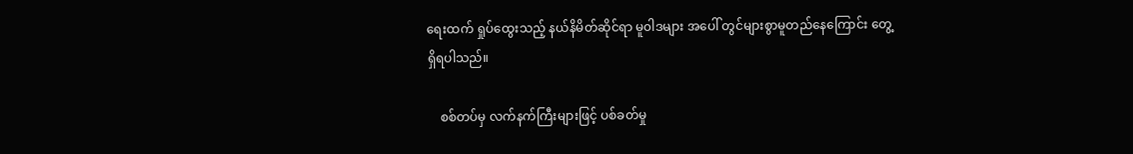ရေးထက် ရှုပ်ထွေးသည့် နယ်နိမိတ်ဆိုင်ရာ မူ၀ါဒများ အပေါ် တွင်များစွာမူတည်နေကြောင်း တွေ့ရှိရပါသည်။

    စစ်တပ်မှ လက်နက်ကြီးများဖြင့် ပစ်ခတ်မှု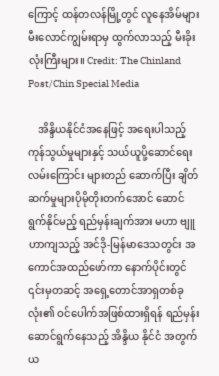ကြောင့် ထန်တလန်မြို့တွင် လူနေအိမ်များ မီးလောင်ကျွမ်းရာမှ ထွက်လာသည့် မီးခိုးလုံးကြီးများ။ Credit: The Chinland Post/Chin Special Media

    အိန္ဒိယနိုင်ငံအနေဖြင့် အရေးပါသည့် ကုန်သွယ်မှုများနှင့် သယ်ယူပို့ဆောင်ရေးလမ်းကြောင်း များတည် ဆောက်ပြီး ချိတ်ဆက်မှုများပိုမိုတိုးတက်အောင် ဆောင်ရွက်နိုင်မည့် ရည်မှန်းချက်အား မဟာ ဗျူဟာကျသည့် အင်ဒို-မြန်မာဒေသတွင်း အကောင်အထည်ဖော်ကာ နောက်ပိုင်းတွင် ၎င်းမှတဆင့် အရှေ့တောင်အာရှတစ်ခုလုံး၏ ဝင်ပေါက်အဖြစ်ထားရှိရန် ရည်မှန်းဆောင်ရွက်နေသည့် အိန္ဒိယ နိုင်ငံ အတွက် ယ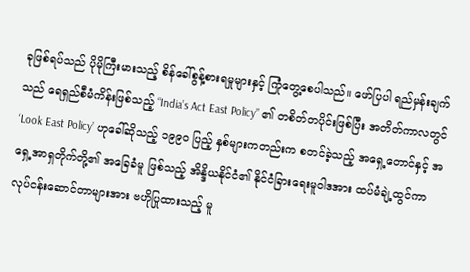ခုဖြစ်ရပ်သည် ပိုမိုကြီးမားသည့် စိန်ခေါ်စွန့်စားရမှုများနှင့် ကြုံတွေ့စေပါသည်။ ဖော်ပြပါ ရည်မှန်းချက်သည် ရေရှည်စီမံကိန်းဖြစ်သည့် “India’s Act East Policy” ၏ တစိတ်တပိုင်းဖြစ်ပြီး အတိတ်ကာလတွင် ‘Look East Policy’ ဟုခေါ်ဆိုသည့် ၁၉၉၀ ပြည့် နှစ်များကတည်းက စတင်ခဲ့သည့် အရှေ့တောင်နှင့် အရှေ့အာရှတိုက်တို့၏ အခြေခံမူ ဖြစ်သည့် အိန္ဒိယနိုင်ငံ၏ နိုင်ငံခြားရေးမူဝါဒအား ထပ်မံချဲ့ထွင်ကာ လုပ်ငန်းဆောင်တာများအား ဗဟိုပြုထားသည့် မူ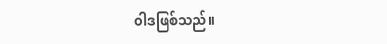၀ါဒဖြစ်သည်။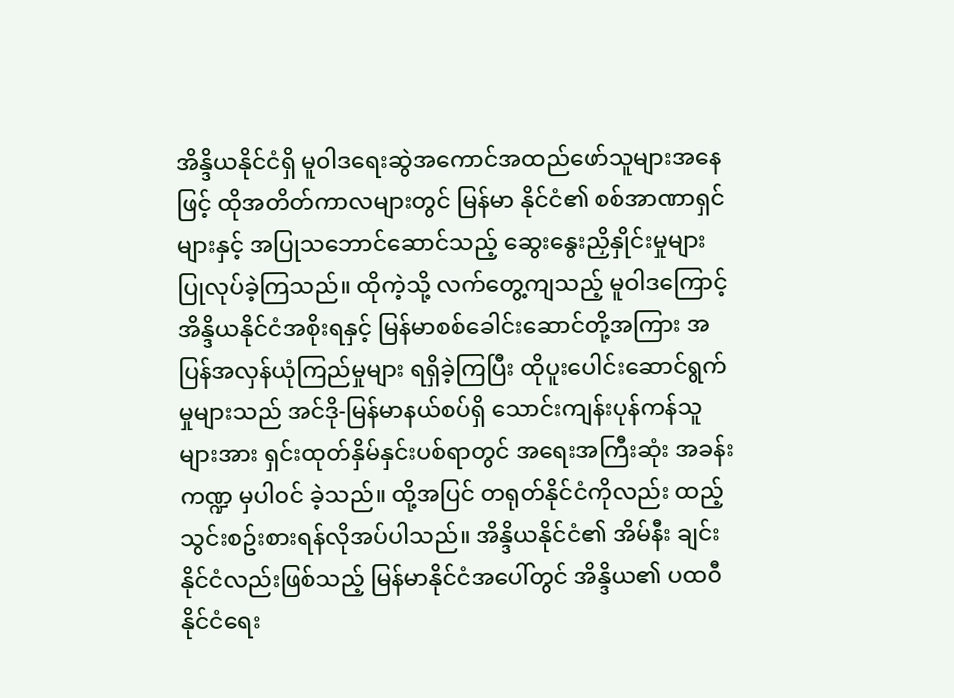အိန္ဒိယနိုင်ငံရှိ မူ၀ါဒရေးဆွဲအကောင်အထည်ဖော်သူများအနေဖြင့် ထိုအတိတ်ကာလများတွင် မြန်မာ နိုင်ငံ၏ စစ်အာဏာရှင်များနှင့် အပြုသဘောင်ဆောင်သည့် ဆွေးနွေးညှိနှိုင်းမှုများ ပြုလုပ်ခဲ့ကြသည်။ ထိုကဲ့သို့ လက်တွေ့ကျသည့် မူဝါဒကြောင့် အိန္ဒိယနိုင်ငံအစိုးရနှင့် မြန်မာစစ်ခေါင်းဆောင်တို့အကြား အပြန်အလှန်ယုံကြည်မှုများ ရရှိခဲ့ကြပြီး ထိုပူးပေါင်းဆောင်ရွက်မှုများသည် အင်ဒို-မြန်မာနယ်စပ်ရှိ သောင်းကျန်းပုန်ကန်သူများအား ရှင်းထုတ်နှိမ်နှင်းပစ်ရာတွင် အရေးအကြီးဆုံး အခန်းကဏ္ဍ မှပါ၀င် ခဲ့သည်။ ထို့အပြင် တရုတ်နိုင်ငံကိုလည်း ထည့်သွင်းစဥ်းစားရန်လိုအပ်ပါသည်။ အိန္ဒိယနိုင်ငံ၏ အိမ်နီး ချင်းနိုင်ငံလည်းဖြစ်သည့် မြန်မာနိုင်ငံအပေါ်တွင် အိန္ဒိယ၏ ပထ၀ီနိုင်ငံရေး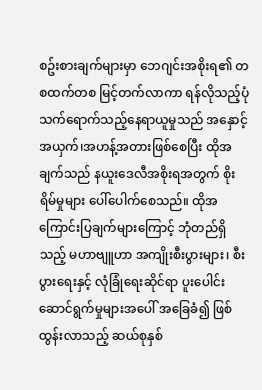စဥ်းစားချက်များမှာ ဘေဂျင်းအစိုးရ၏ တစထက်တစ မြင့်တက်လာကာ ရန်လိုသည့်ပုံသက်ရောက်သည့်နေရာယူမှုသည် အနှောင့်အယှက်၊အဟန့်အတားဖြစ်စေပြီး ထိုအချက်သည် နယူးဒေလီအစိုးရအတွက် စိုးရိမ်မှုများ ပေါ်ပေါက်စေသည်။ ထိုအကြောင်းပြချက်များကြောင့် ဘုံတည်ရှိသည့် မဟာဗျူဟာ အကျိုးစီးပွားများ၊ စီးပွားရေးနှင့် လုံခြုံရေးဆိုင်ရာ ပူးပေါင်းဆောင်ရွက်မှုများအပေါ် အခြေခံ၍ ဖြစ်ထွန်းလာသည့် ဆယ်စုနှစ်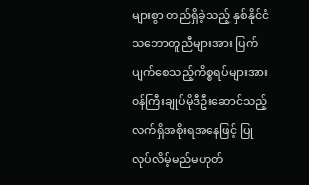များစွာ တည်ရှိခဲ့သည့် နှစ်နိုင်ငံသဘောတူညီများအား ပြက်ပျက်စေသည့်ကိစ္စရပ်များအား ၀န်ကြီးချုပ်မိုဒီဦးဆောင်သည့် လက်ရှိအစိုးရအနေဖြင့် ပြုလုပ်လိမ့်မည်မဟုတ်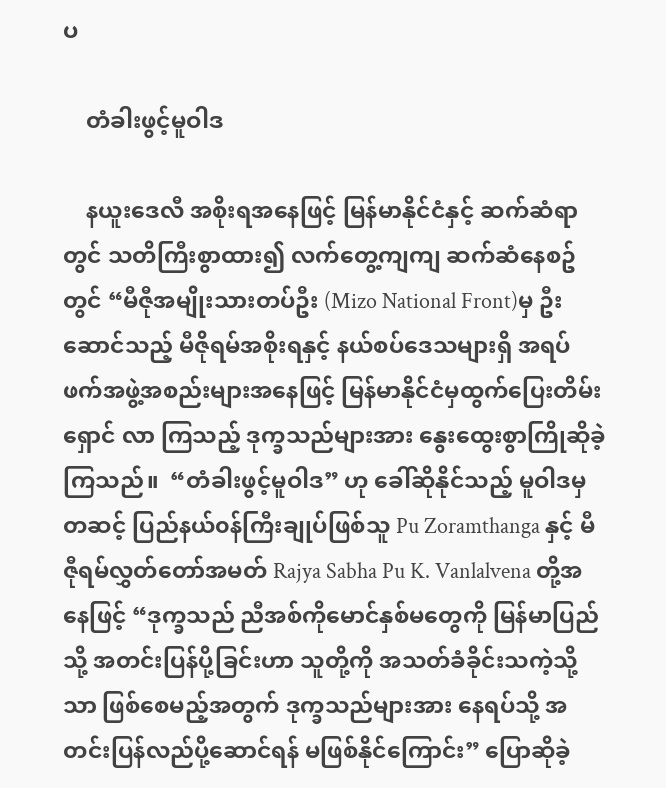ပ

    တံခါးဖွင့်မူဝါဒ

    နယူးဒေလီ အစိုးရအနေဖြင့် မြန်မာနိုင်ငံနှင့် ဆက်ဆံရာတွင် သတိကြီးစွာထား၍ လက်တွေ့ကျကျ ဆက်ဆံနေစဥ်တွင် “မီဇီုအမျိုးသားတပ်ဦး (Mizo National Front)မှ ဦးဆောင်သည့် မီဇိုရမ်အစိုးရနှင့် နယ်စပ်ဒေသများရှိ အရပ်ဖက်အဖွဲ့အစည်းများအနေဖြင့် မြန်မာနိုင်ငံမှထွက်ပြေးတိမ်းရှောင် လာ ကြသည့် ဒုက္ခသည်များအား နွေးထွေးစွာကြိုဆိုခဲ့ကြသည်။  “တံခါးဖွင့်မူဝါဒ” ဟု ခေါ်ဆိုနိုင်သည့် မူဝါဒမှတဆင့် ပြည်နယ်၀န်ကြီးချုပ်ဖြစ်သူ Pu Zoramthanga နှင့် မီဇီုရမ်လွှတ်တော်အမတ် Rajya Sabha Pu K. Vanlalvena တို့အနေဖြင့် “ဒုက္ခသည် ညီအစ်ကိုမောင်နှစ်မတွေကို မြန်မာပြည်သို့ အတင်းပြန်ပို့ခြင်းဟာ သူတို့ကို အသတ်ခံခိုင်းသကဲ့သို့သာ ဖြစ်စေမည့်အတွက် ဒုက္ခသည်များအား နေရပ်သို့ အတင်းပြန်လည်ပို့ဆောင်ရန် မဖြစ်နိုင်ကြောင်း” ပြောဆိုခဲ့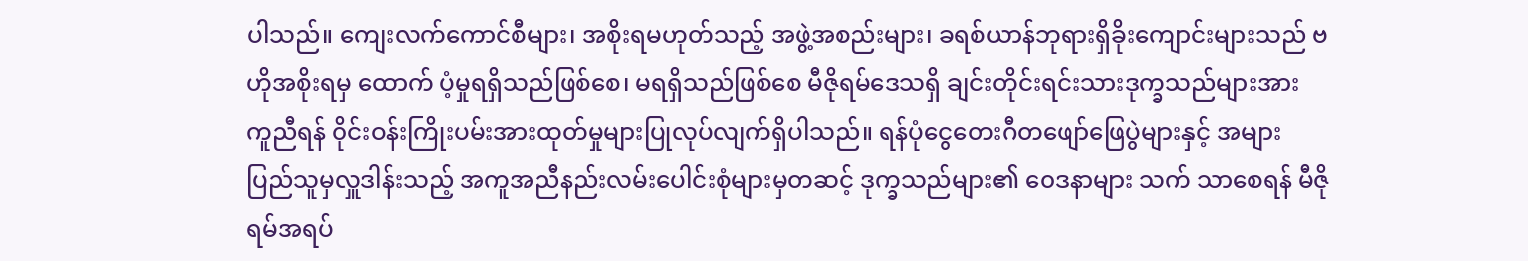ပါသည်။ ကျေးလက်ကောင်စီများ၊ အစိုးရမဟုတ်သည့် အဖွဲ့အစည်းများ၊ ခရစ်ယာန်ဘုရားရှိခိုးကျောင်းများသည် ဗဟိုအစိုးရမှ ထောက် ပံ့မှုရရှိသည်ဖြစ်စေ၊ မရရှိသည်ဖြစ်စေ မီဇိုရမ်ဒေသရှိ ချင်းတိုင်းရင်းသားဒုက္ခသည်များအား ကူညီရန် ၀ိုင်းဝန်းကြိုးပမ်းအားထုတ်မှုများပြုလုပ်လျက်ရှိပါသည်။ ရန်ပုံငွေတေးဂီတဖျော်ဖြေပွဲများနှင့် အများ ပြည်သူမှလှူဒါန်းသည့် အကူအညီနည်းလမ်းပေါင်းစုံများမှတဆင့် ဒုက္ခသည်များ၏ ၀ေဒနာများ သက် သာစေရန် မီဇိုရမ်အရပ်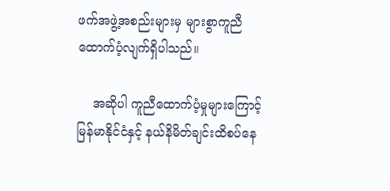ဖက်အဖွဲ့အစည်းများမှ များစွာကူညီထောက်ပံ့လျက်ရှိပါသည်။

    အဆိုပါ ကူညီထောက်ပံ့မှုများကြောင့် မြန်မာနိုင်ငံနှင့် နယ်နိမိတ်ချင်းထိစပ်နေ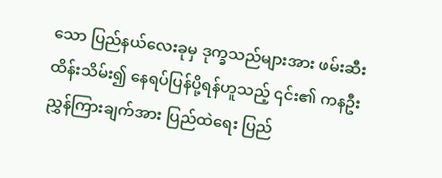သော ပြည်နယ်လေးခုမှ ဒုက္ခသည်များအား ဖမ်းဆီးထိန်းသိမ်း၍ နေရပ်ပြန်ပို့ရန်ဟူသည့် ၎င်း၏ ကနဦး ညွှန်ကြားချက်အား ပြည်ထဲရေး ပြည်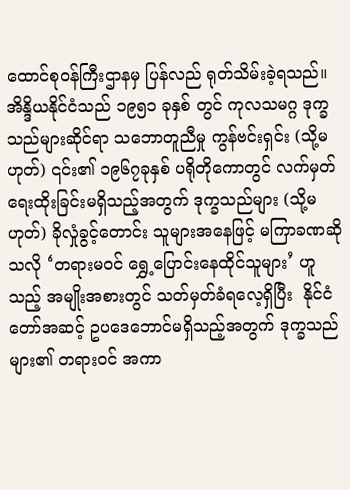ထောင်စုဝန်ကြီးဌာနမှ ပြန်လည် ရုတ်သိမ်းခဲ့ရသည်။ အိန္ဒိယနိုင်ငံသည် ၁၉၅၁ ခုနှစ် တွင် ကုလသမဂ္ဂ ဒုက္ခသည်များဆိုင်ရာ သဘောတူညီမှု ကွန်ဗင်းရှင်း (သို့မဟုတ်) ၎င်း၏ ၁၉၆၇ခုနှစ် ပရိုတိုကောတွင် လက်မှတ်ရေးထိုးခြင်းမရှိသည့်အတွက် ဒုက္ခသည်များ (သို့မဟုတ်) ခိုလှုံခွင့်တောင်း သူများအနေဖြင့် မကြာခဏဆိုသလို ‘တရားမ၀င် ရွှေ့ပြောင်းနေထိုင်သူများ’ ဟူသည့် အမျိုးအစားတွင် သတ်မှတ်ခံရလေ့ရှိပြီး  နိုင်ငံတော်အဆင့် ဥပဒေဘောင်မရှိသည့်အတွက် ဒုက္ခသည်များ၏ တရားဝင် အကာ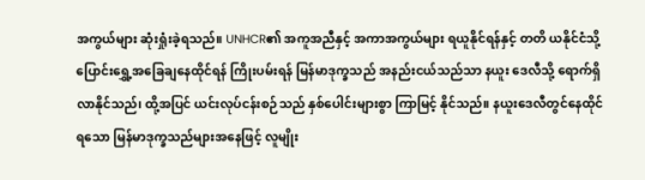အကွယ်များ ဆုံးရှုံးခဲ့ရသည်။ UNHCR၏ အကူအညီနှင့် အကာအကွယ်များ ရယူနိုင်ရန်နှင့် တတိ ယနိုင်ငံသို့ ပြောင်းရွှေ့အခြေချနေထိုင်ရန် ကြိုးပမ်းရန် မြန်မာဒုက္ခသည် အနည်းငယ်သည်သာ နယူး ဒေလီသို့ ရောက်ရှိလာနိုင်သည်၊ ထို့အပြင် ယင်းလုပ်ငန်းစဉ်သည် နှစ်ပေါင်းများစွာ ကြာမြင့် နိုင်သည်။ နယူးဒေလီတွင်နေထိုင်ရသော မြန်မာဒုက္ခသည်များအနေဖြင့် လူမျိုး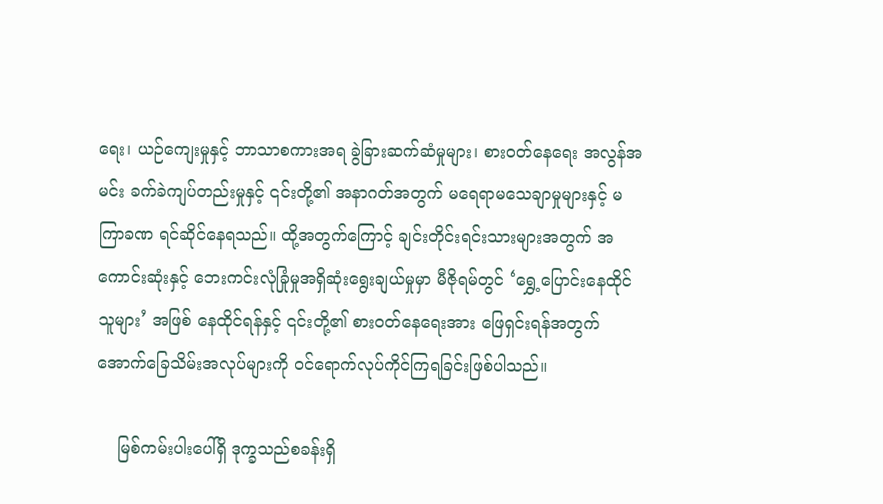ရေး၊ ယဉ်ကျေးမှုနှင့် ဘာသာစကားအရ ခွဲခြားဆက်ဆံမှုများ၊ စားဝတ်နေရေး အလွန်အမင်း ခက်ခဲကျပ်တည်းမှုနှင့် ၎င်းတို့၏ အနာဂတ်အတွက် မရေရာမသေချာမှုများနှင့် မကြာခဏ ရင်ဆိုင်နေရသည်။ ထို့အတွက်ကြောင့် ချင်းတိုင်းရင်းသားများအတွက် အကောင်းဆုံးနှင့် ဘေးကင်းလုံခြုံမှုအရှိဆုံးရွေးချယ်မှုမှာ မီဇိုရမ်တွင် ‘ရွှေ့ပြောင်းနေထိုင်သူများ’ အဖြစ် နေထိုင်ရန်နှင့် ၎င်းတို့၏ စား၀တ်နေရေးအား ဖြေရှင်းရန်အတွက် အောက်ခြေသိမ်းအလုပ်များကို ဝင်ရောက်လုပ်ကိုင်ကြရခြင်းဖြစ်ပါသည်။

    မြစ်ကမ်းပါးပေါ်ရှိ ဒုက္ခသည်စခန်းရှိ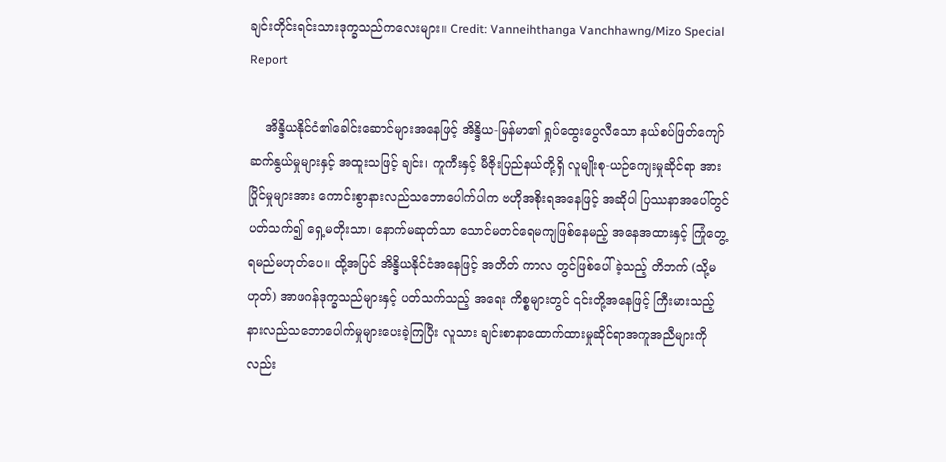ချင်းတိုင်းရင်းသားဒုက္ခသည်ကလေးများ။ Credit: Vanneihthanga Vanchhawng/Mizo Special Report

    အိန္ဒိယနိုင်ငံ၏ခေါင်းဆောင်များအနေဖြင့် အိန္ဒိယ-မြန်မာ၏ ရှုပ်ထွေးပွေလီသော နယ်စပ်ဖြတ်ကျော် ဆက်နွယ်မှုများနှင့် အထူးသဖြင့် ချင်း၊ ကူကီးနှင့် မီဇိုးပြည်နယ်တို့ရှိ လူမျိုးစု-ယဉ်ကျေးမှုဆိုင်ရာ အားပြိုင်မှုများအား ကောင်းစွာနားလည်သဘောပေါက်ပါက ဗဟိုအစိုးရအနေဖြင့် အဆိုပါ ပြဿနာအပေါ်တွင် ပတ်သက်၍ ရှေ့မတိုးသာ၊ နောက်မဆုတ်သာ သောင်မတင်ရေမကျဖြစ်နေမည့် အနေအထားနှင့် ကြုံတွေ့ရမည်မဟုတ်ပေ။ ထို့အပြင် အိန္ဒိယနိုင်ငံအနေဖြင့် အတိတ် ကာလ တွင်ဖြစ်ပေါ်ခဲ့သည့် တိဘက် (သို့မဟုတ်) အာဖဂန်ဒုက္ခသည်များနှင့် ပတ်သက်သည့် အရေး ကိစ္စများတွင် ၎င်းတို့အနေဖြင့် ကြီးမားသည့် နားလည်သဘောပေါက်မှုများပေးခဲ့ကြပြီး လူသား ချင်းစာနာထောက်ထားမှုဆိုင်ရာအကူအညီများကိုလည်း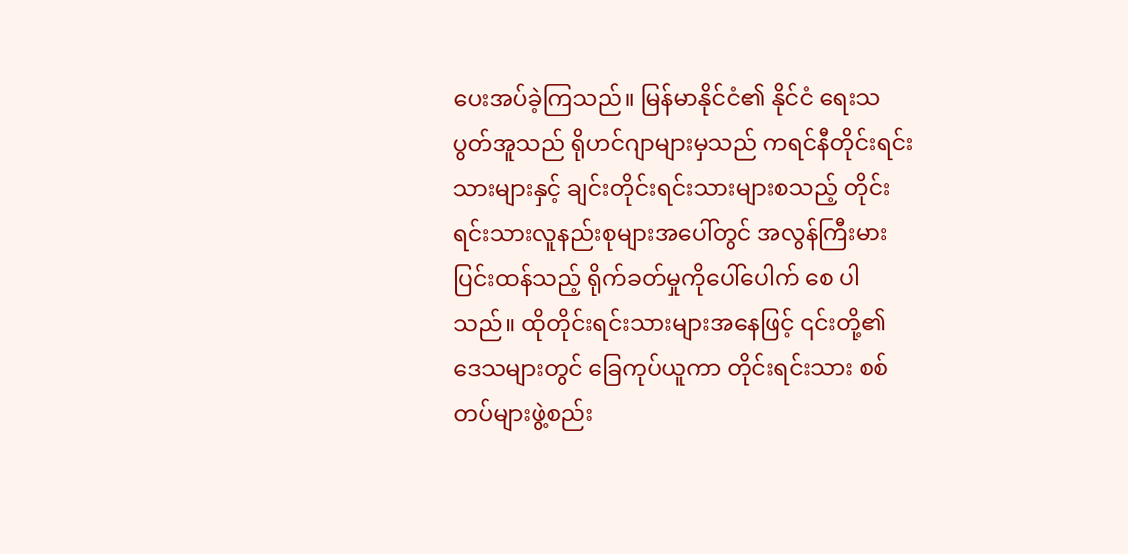ပေးအပ်ခဲ့ကြသည်။ မြန်မာနိုင်ငံ၏ နိုင်ငံ ရေးသပွတ်အူသည် ရိုဟင်ဂျာများမှသည် ကရင်နီတိုင်းရင်းသားများနှင့် ချင်းတိုင်းရင်းသားများစသည့် တိုင်းရင်းသားလူနည်းစုများအပေါ်တွင် အလွန်ကြီးမားပြင်းထန်သည့် ရိုက်ခတ်မှုကိုပေါ်ပေါက် စေ ပါသည်။ ထိုတိုင်းရင်းသားများအနေဖြင့် ၎င်းတို့၏ ဒေသများတွင် ခြေကုပ်ယူကာ တိုင်းရင်းသား စစ်တပ်များဖွဲ့စည်း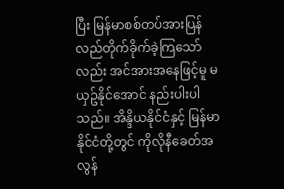ပြီး မြန်မာစစ်တပ်အားပြန်လည်တိုက်ခိုက်ခဲ့ကြသော်လည်း အင်အားအနေဖြင့်မူ မယှဥ်နိုင်အောင် နည်းပါးပါသည်။ အိန္ဒိယနိုင်ငံနှင့် မြန်မာနိုင်ငံတို့တွင် ကိုလိုနီခေတ်အလွန်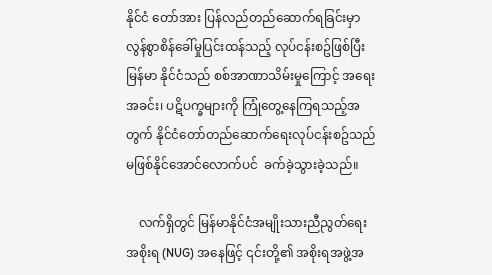နိုင်ငံ တော်အား ပြန်လည်တည်ဆောက်ရခြင်းမှာ လွန်စွာစိန်ခေါ်မှုပြင်းထန်သည့် လုပ်ငန်းစဥ်ဖြစ်ပြီး မြန်မာ နိုင်ငံသည် စစ်အာဏာသိမ်းမှုကြောင့် အရေးအခင်း၊ ပဋိပက္ခများကို ကြုံတွေ့နေကြရသည့်အတွက် နိုင်ငံတော်တည်ဆောက်ရေးလုပ်ငန်းစဥ်သည် မဖြစ်နိုင်အောင်လောက်ပင်  ခက်ခဲ့သွားခဲ့သည်။

    လက်ရှိတွင် မြန်မာနိုင်ငံအမျိုးသားညီညွတ်ရေးအစိုးရ (NUG) အနေဖြင့် ၎င်းတို့၏ အစိုးရအဖွဲ့အ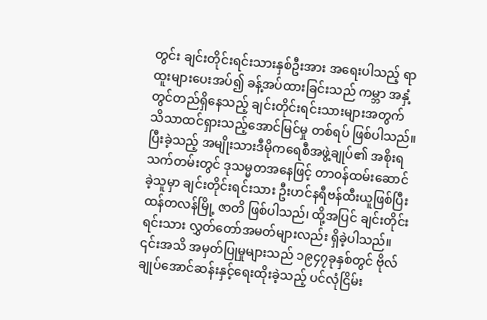တွင်း ချင်းတိုင်းရင်းသားနှစ်ဦးအား အရေးပါသည့် ရာထူးများပေးအပ်၍ ခန့်အပ်ထားခြင်းသည် ကမ္ဘာ အနှံ့တွင်တည်ရှိနေသည့် ချင်းတိုင်းရင်းသားများအတွက် သိသာထင်ရှားသည့်အောင်မြင်မှု တစ်ရပ် ဖြစ်ပါသည်။ ပြီးခဲ့သည့် အမျိုးသားဒီမိုကရေစီအဖွဲ့ချုပ်၏ အစိုးရသက်တမ်းတွင် ဒုသမ္မတအနေဖြင့် တာ၀န်ထမ်းဆောင်ခဲ့သူမှာ ချင်းတိုင်းရင်းသား ဦးဟင်နရီဗန်ထီးယူဖြစ်ပြီး ထန်တလန်မြို့ ဇာတိ ဖြစ်ပါသည်၊ ထို့အပြင် ချင်းတိုင်းရင်းသား လွှတ်တော်အမတ်များလည်း ရှိခဲ့ပါသည်။ ၎င်းအသိ အမှတ်ပြုမှုများသည် ၁၉၄၇ခုနှစ်တွင် ဗိုလ်ချုပ်အောင်ဆန်းနှင့်ရေးထိုးခဲ့သည့် ပင်လုံငြိမ်း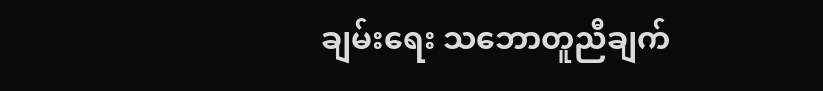ချမ်းရေး သဘောတူညီချက်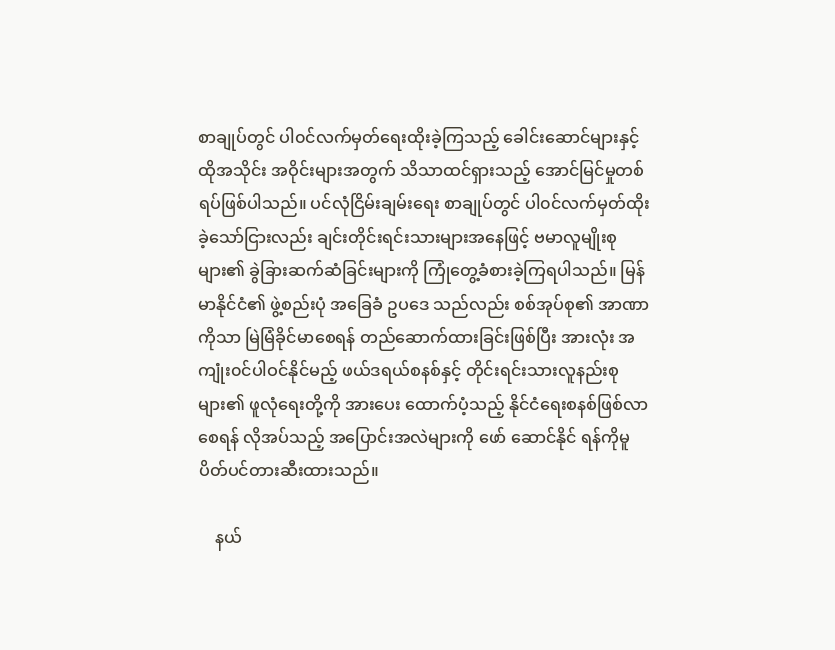စာချုပ်တွင် ပါ၀င်လက်မှတ်ရေးထိုးခဲ့ကြသည့် ခေါင်းဆောင်များနှင့် ထိုအသိုင်း အဝိုင်းများအတွက် သိသာထင်ရှားသည့် အောင်မြင်မှုတစ်ရပ်ဖြစ်ပါသည်။ ပင်လုံငြိမ်းချမ်းရေး စာချုပ်တွင် ပါ၀င်လက်မှတ်ထိုးခဲ့သော်ငြားလည်း ချင်းတိုင်းရင်းသားများအနေဖြင့် ဗမာလူမျိုးစုများ၏ ခွဲခြားဆက်ဆံခြင်းများကို ကြုံတွေ့ခံစားခဲ့ကြရပါသည်။ မြန်မာနိုင်ငံ၏ ဖွဲ့စည်းပုံ အခြေခံ ဥပဒေ သည်လည်း စစ်အုပ်စု၏ အာဏာကိုသာ မြဲမြံခိုင်မာစေရန် တည်ဆောက်ထားခြင်းဖြစ်ပြီး အားလုံး အကျုံး၀င်ပါဝင်နိုင်မည့် ဖယ်ဒရယ်စနစ်နှင့် တိုင်းရင်းသားလူနည်းစုများ၏ ဖူလုံရေးတို့ကို အားပေး ထောက်ပံ့သည့် နိုင်ငံရေးစနစ်ဖြစ်လာစေရန် လိုအပ်သည့် အပြောင်းအလဲများကို ဖော် ဆောင်နိုင် ရန်ကိုမူ ပိတ်ပင်တားဆီးထားသည်။

    နယ်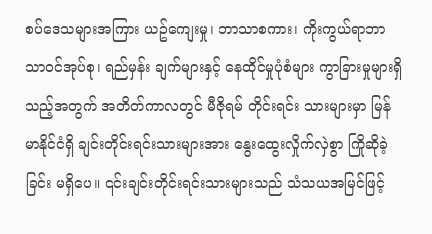စပ်ဒေသများအကြား ယဥ်ကျေးမှု၊ ဘာသာစကား၊ ကိုးကွယ်ရာဘာသာ၀င်အုပ်စု၊ ရည်မှန်း ချက်များနှင့် နေထိုင်မှုပုံစံများ ကွာခြားမှုများရှိသည့်အတွက် အတိတ်ကာလတွင် မီဇိုရမ် တိုင်းရင်း သားများမှာ မြန်မာနိုင်ငံရှိ ချင်းတိုင်းရင်းသားများအား နွေးထွေးလှိုက်လှဲစွာ ကြိုဆိုခဲ့ခြင်း မရှိပေ။ ၎င်းချင်းတိုင်းရင်းသားများသည် သံသယအမြင်ဖြင့်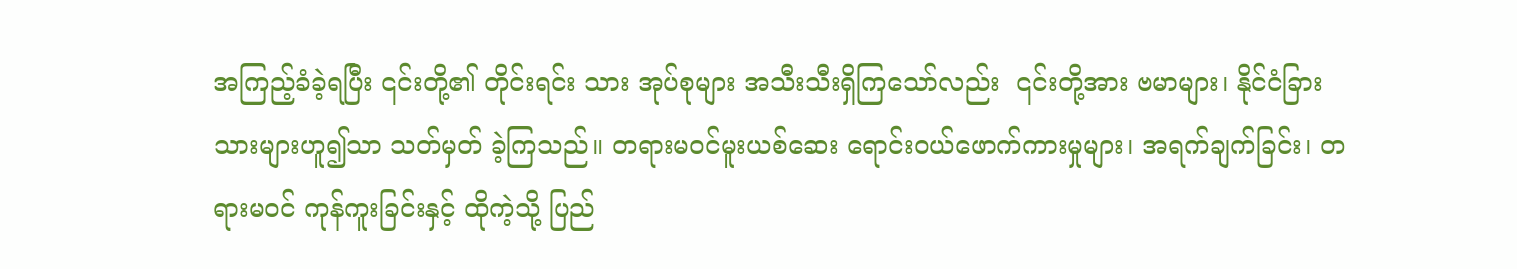အကြည့်ခံခဲ့ရပြီး ၎င်းတို့၏ တိုင်းရင်း သား အုပ်စုများ အသီးသီးရှိကြသော်လည်း  ၎င်းတို့အား ဗမာများ၊ နိုင်ငံခြားသားများဟူ၍သာ သတ်မှတ် ခဲ့ကြသည်။ တရားမဝင်မူးယစ်ဆေး ရောင်း၀ယ်ဖောက်ကားမှုများ၊ အရက်ချက်ခြင်း၊ တရားမဝင် ကုန်ကူးခြင်းနှင့် ထိုကဲ့သို့ ပြည်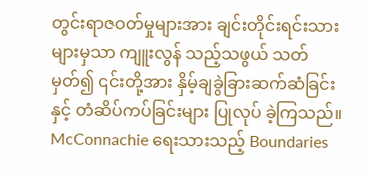တွင်းရာဇဝတ်မှုများအား ချင်းတိုင်းရင်းသားများမှသာ ကျူးလွန် သည့်သဖွယ် သတ်မှတ်၍ ၎င်းတို့အား နှိမ့်ချခွဲခြားဆက်ဆံခြင်းနှင့် တံဆိပ်ကပ်ခြင်းများ ပြုလုပ် ခဲ့ကြသည်။ McConnachie ရေးသားသည့် Boundaries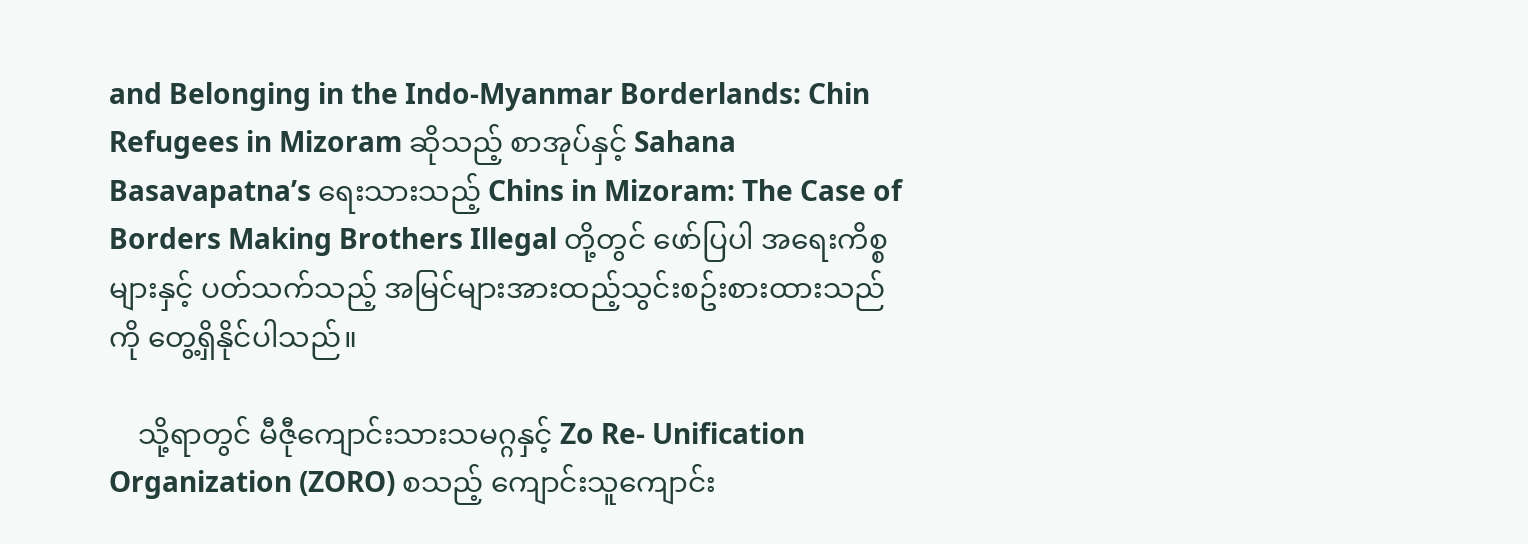and Belonging in the Indo-Myanmar Borderlands: Chin Refugees in Mizoram ဆိုသည့် စာအုပ်နှင့် Sahana Basavapatna’s ရေးသားသည့် Chins in Mizoram: The Case of Borders Making Brothers Illegal တို့တွင် ဖော်ပြပါ အရေးကိစ္စများနှင့် ပတ်သက်သည့် အမြင်များအားထည့်သွင်းစဥ်းစားထားသည်ကို တွေ့ရှိနိုင်ပါသည်။

    သို့ရာတွင် မီဇီုကျောင်းသားသမဂ္ဂနှင့် Zo Re- Unification Organization (ZORO) စသည့် ကျောင်းသူကျောင်း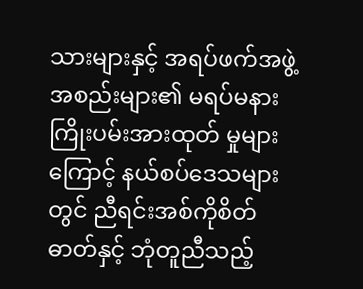သားများနှင့် အရပ်ဖက်အဖွဲ့အစည်းများ၏ မရပ်မနား ကြိုးပမ်းအားထုတ် မှုများ ကြောင့် နယ်စပ်ဒေသများတွင် ညီရင်းအစ်ကိုစိတ်ဓာတ်နှင့် ဘုံတူညီသည့်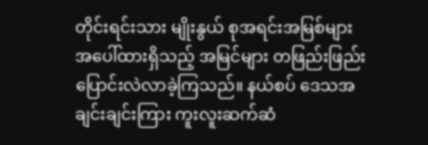တိုင်းရင်းသား မျိုးနွယ် စုအရင်းအမြစ်များအပေါ်ထားရှိသည့် အမြင်များ တဖြည်းဖြည်းပြောင်းလဲလာခဲ့ကြသည်။ နယ်စပ် ဒေသအချင်းချင်းကြား ကူးလူးဆက်ဆံ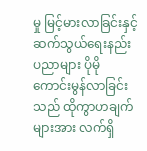မှု မြင့်မားလာခြင်းနှင့် ဆက်သွယ်ရေးနည်းပညာများ ပိုမို ကောင်းမွန်လာခြင်းသည် ထိုကွာဟချက်များအား လက်ရှိ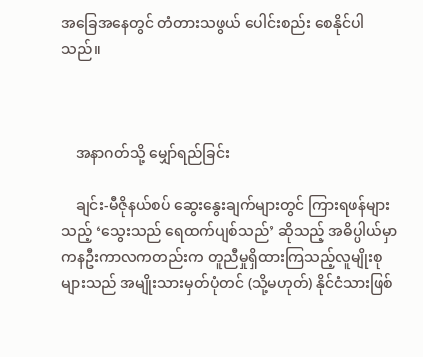အခြေအနေတွင် တံတားသဖွယ် ပေါင်းစည်း စေနိုင်ပါသည်။



    အနာဂတ်သို့ မျှော်ရည်ခြင်း

    ချင်း-မီဇိုနယ်စပ် ဆွေးနွေးချက်များတွင် ကြားရဖန်များသည့် ‘သွေးသည် ရေထက်ပျစ်သည်’ ဆိုသည့် အဓိပ္ပါယ်မှာ ကနဦးကာလကတည်းက တူညီမှုရှိထားကြသည့်လူမျိုးစုများသည် အမျိုးသားမှတ်ပုံတင် (သို့မဟုတ်) နိုင်ငံသားဖြစ်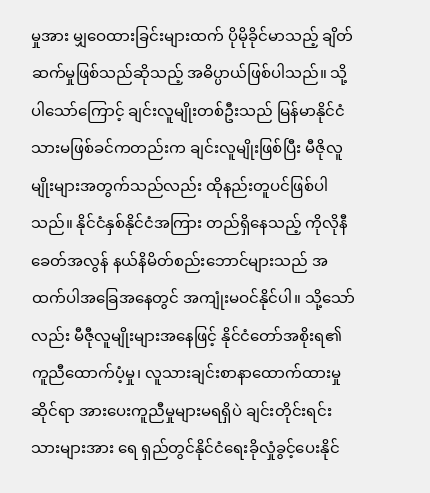မှုအား မျှဝေထားခြင်းများထက် ပိုမိုခိုင်မာသည့် ချိတ်ဆက်မှုဖြစ်သည်ဆိုသည့် အဓိပ္ပာယ်ဖြစ်ပါသည်။ သို့ပါသော်ကြောင့် ချင်းလူမျိုးတစ်ဦးသည် မြန်မာနိုင်ငံသားမဖြစ်ခင်ကတည်းက ချင်းလူမျိုးဖြစ်ပြီး မီဇိုလူမျိုးများအတွက်သည်လည်း ထိုနည်းတူပင်ဖြစ်ပါသည်။ နိုင်ငံနှစ်နိုင်ငံအကြား တည်ရှိနေသည့် ကိုလိုနီခေတ်အလွန် နယ်နိမိတ်စည်းဘောင်များသည် အထက်ပါအခြေအနေတွင် အကျုံးမဝင်နိုင်ပါ။ သို့သော်လည်း မီဇီုလူမျိုးများအနေဖြင့် နိုင်ငံတော်အစိုးရ၏ ကူညီထောက်ပံ့မှု၊ လူသားချင်းစာနာထောက်ထားမှုဆိုင်ရာ အားပေးကူညီမှုများမရရှိပဲ ချင်းတိုင်းရင်းသားများအား ရေ ရှည်တွင်နိုင်ငံရေးခိုလှုံခွင့်ပေးနိုင်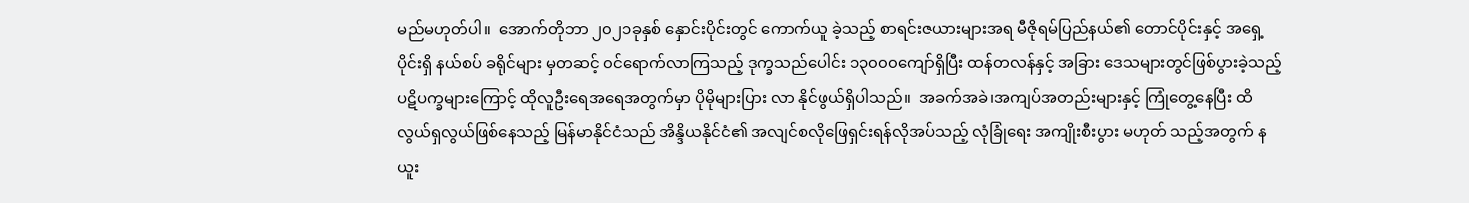မည်မဟုတ်ပါ။  အောက်တိုဘာ ၂၀၂၁ခုနှစ် နှောင်းပိုင်းတွင် ကောက်ယူ ခဲ့သည့် စာရင်းဇယားများအရ မီဇိုရမ်ပြည်နယ်၏ တောင်ပိုင်းနှင့် အရှေ့ပိုင်းရှိ နယ်စပ် ခရိုင်များ မှတဆင့် ၀င်ရောက်လာကြသည့် ဒုက္ခသည်ပေါင်း ၁၃၀၀၀ကျော်ရှိပြီး ထန်တလန်နှင့် အခြား ဒေသများတွင်ဖြစ်ပွားခဲ့သည့် ပဋိပက္ခများကြောင့် ထိုလူဦးရေအရေအတွက်မှာ ပိုမိုများပြား လာ နိုင်ဖွယ်ရှိပါသည်။  အခက်အခဲ၊အကျပ်အတည်းများနှင့် ကြုံတွေ့နေပြီး ထိလွယ်ရှလွယ်ဖြစ်နေသည့် မြန်မာနိုင်ငံသည် အိန္ဒိယနိုင်ငံ၏ အလျင်စလိုဖြေရှင်းရန်လိုအပ်သည့် လုံခြုံရေး အကျိုးစီးပွား မဟုတ် သည့်အတွက် နယူး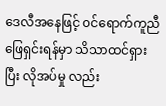ဒေလီအနေဖြင့် ၀င်ရောက်ကူညီဖြေရှင်းရန်မှာ သိသာထင်ရှားပြီး လိုအပ်မှု လည်း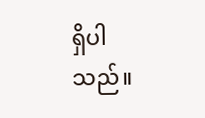ရှိပါသည်။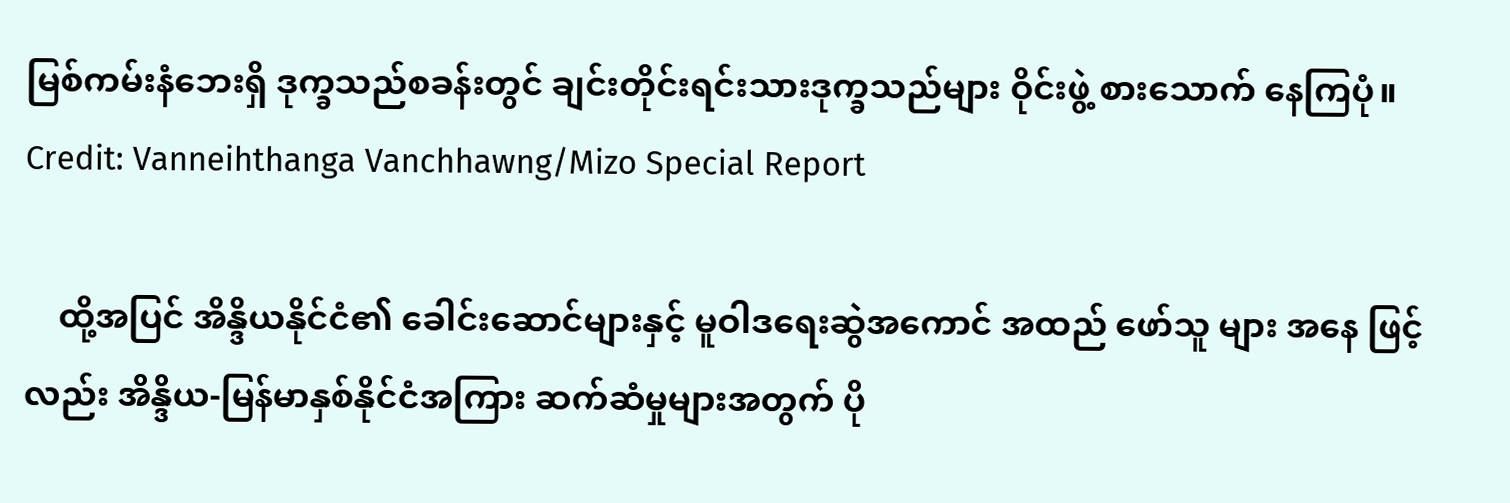မြစ်ကမ်းနံဘေးရှိ ဒုက္ခသည်စခန်းတွင် ချင်းတိုင်းရင်းသားဒုက္ခသည်များ ဝိုင်းဖွဲ့ စားသောက် နေကြပုံ။ Credit: Vanneihthanga Vanchhawng/Mizo Special Report

    ထို့အပြင် အိန္ဒိယနိုင်ငံ၏ ခေါင်းဆောင်များနှင့် မူဝါဒရေးဆွဲအကောင် အထည် ဖော်သူ များ အနေ ဖြင့်လည်း အိန္ဒိယ-မြန်မာနှစ်နိုင်ငံအကြား ဆက်ဆံမှုများအတွက် ပို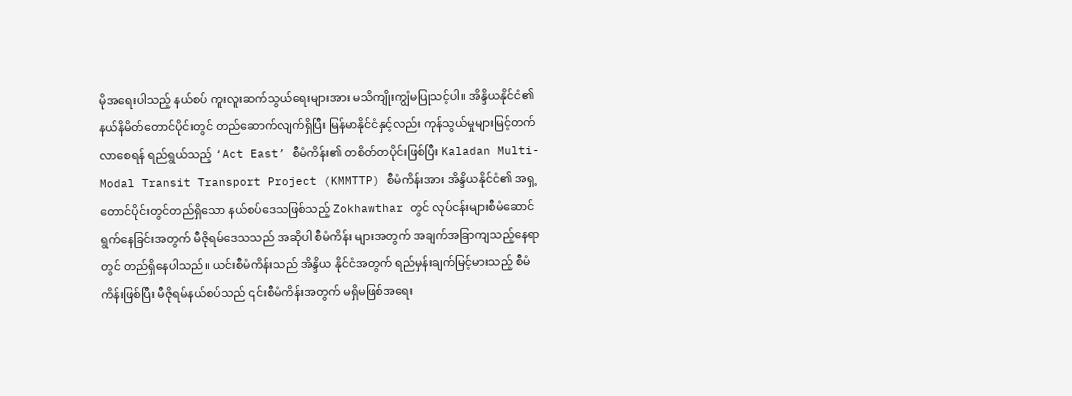မိုအရေးပါသည့် နယ်စပ် ကူးလူးဆက်သွယ်ရေးများအား မသိကျိုးကျွံမပြုသင့်ပါ။ အိန္ဒိယနိုင်ငံ၏ နယ်နိမိတ်တောင်ပိုင်းတွင် တည်ဆောက်လျက်ရှိပြီး မြန်မာနိုင်ငံနှင့်လည်း ကုန်သွယ်မှုများမြင့်တက်လာစေရန် ရည်ရွယ်သည့် ‘Act East’ စီမံကိန်း၏ တစိတ်တပိုင်းဖြစ်ပြီး Kaladan Multi-Modal Transit Transport Project (KMMTTP) စီမံကိန်းအား အိန္ဒိယနိုင်ငံ၏ အရှ့တောင်ပိုင်းတွင်တည်ရှိသော နယ်စပ်ဒေသဖြစ်သည့် Zokhawthar တွင် လုပ်ငန်းများစီမံဆောင်ရွက်နေခြင်းအတွက် မီဇိုရမ်ဒေသသည် အဆိုပါ စီမံကိန်း များအတွက် အချက်အခြာကျသည့်နေရာတွင် တည်ရှိနေပါသည်။ ယင်းစီမံကိန်းသည် အိန္ဒိယ နိုင်ငံအတွက် ရည်မှန်းချက်မြင့်မားသည့် စီမံကိန်းဖြစ်ပြီး မီဇိုရမ်နယ်စပ်သည် ၎င်းစီမံကိန်းအတွက် မရှိမဖြစ်အရေး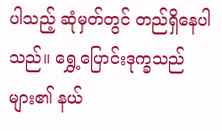ပါသည့် ဆုံမှတ်တွင် တည်ရှိနေပါသည်။ ရွှေ့ပြောင်းဒုက္ခသည်များ၏ နယ်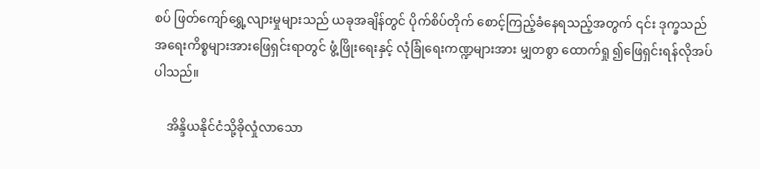စပ် ဖြတ်ကျော်ရွှေ့လျားမှုများသည် ယခုအချိန်တွင် ပိုက်စိပ်တိုက် စောင့်ကြည့်ခံနေရသည့်အတွက် ၎င်း ဒုက္ခသည်အရေးကိစ္စများအားဖြေရှင်းရာတွင် ဖွံ့ဖြိုးရေးနှင့် လုံခြုံရေးကဏ္ဍများအား မျှတစွာ ထောက်ရှု ၍ဖြေရှင်းရန်လိုအပ်ပါသည်။

    အိန္ဒိယနိုင်ငံသို့ခိုလှုံလာသော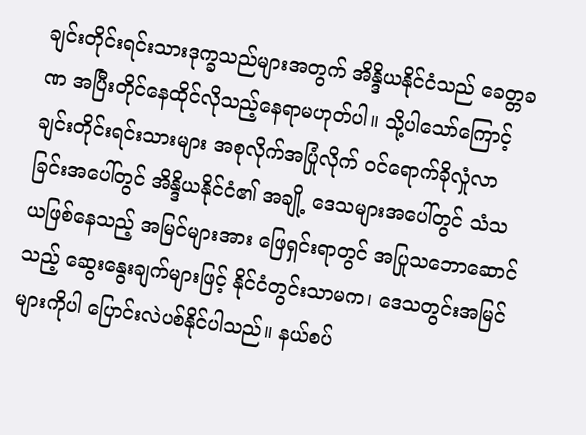ချင်းတိုင်းရင်းသားဒုက္ခသည်များအတွက် အိန္ဒိယနိုင်ငံသည် ခေတ္တခဏ အပြီးတိုင်နေထိုင်လိုသည့်နေရာမဟုတ်ပါ။ သို့ပါသော်ကြောင့် ချင်းတိုင်းရင်းသားများ အစုလိုက်အပြုံလိုက် ၀င်ရောက်ခိုလှုံလာခြင်းအပေါ်တွင် အိန္ဒိယနိုင်ငံ၏ အချို့ ဒေသများအပေါ်တွင် သံသယဖြစ်နေသည့် အမြင်များအား ဖြေရှင်းရာတွင် အပြုသဘောဆောင်သည့် ဆွေးနွေးချက်များဖြင့် နိုင်ငံတွင်းသာမက၊ ဒေသတွင်းအမြင်များကိုပါ ပြောင်းလဲပစ်နိုင်ပါသည်။ နယ်စပ်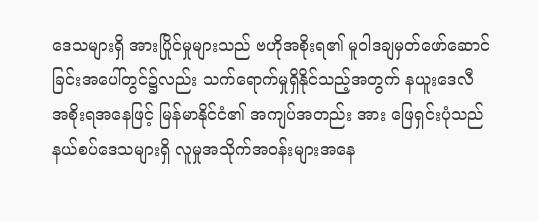ဒေသများရှိ အားပြိုင်မှုများသည် ဗဟိုအစိုးရ၏ မူဝါဒချမှတ်ဖော်ဆောင်ခြင်းအပေါ်တွင်၌လည်း သက်ရောက်မှုရှိနိုင်သည့်အတွက် နယူးဒေလီအစိုးရအနေဖြင့် မြန်မာနိုင်ငံ၏ အကျပ်အတည်း အား ဖြေရှင်းပုံသည် နယ်စပ်ဒေသများရှိ လူမှုအသိုက်အဝန်းများအနေ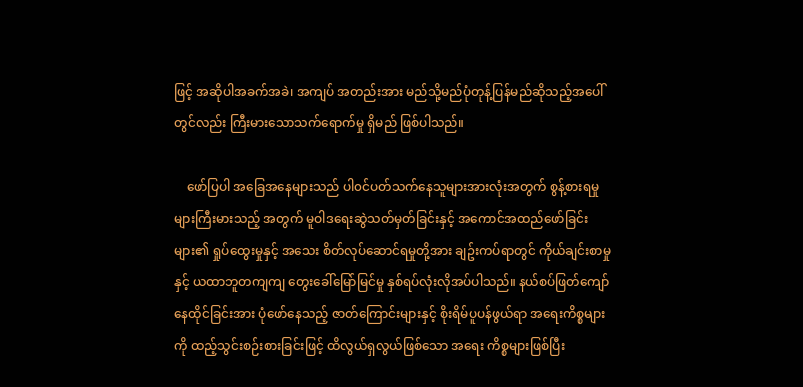ဖြင့် အဆိုပါအခက်အခဲ၊ အကျပ် အတည်းအား မည်သို့မည်ပုံတုန့်ပြန်မည်ဆိုသည့်အပေါ်တွင်လည်း ကြီးမားသောသက်ရောက်မှု ရှိမည် ဖြစ်ပါသည်။

    ဖော်ပြပါ အခြေအနေများသည် ပါ၀င်ပတ်သက်နေသူများအားလုံးအတွက် စွန့်စားရမှုများကြီးမားသည့် အတွက် မူဝါဒရေးဆွဲသတ်မှတ်ခြင်းနှင့် အကောင်အထည်ဖော်ခြင်းများ၏ ရှုပ်ထွေးမှုနှင့် အသေး စိတ်လုပ်ဆောင်ရမှုတို့အား ချဥ်းကပ်ရာတွင် ကိုယ်ချင်းစာမှုနှင့် ယထာဘူတကျကျ တွေးခေါ်မြော်မြင်မှု နှစ်ရပ်လုံးလိုအပ်ပါသည်။ နယ်စပ်ဖြတ်ကျော်နေထိုင်ခြင်းအား ပုံဖော်နေသည့် ဇာတ်ကြောင်းများနှင့် စိုးရိမ်ပူပန်ဖွယ်ရာ အရေးကိစ္စများကို ထည့်သွင်းစဉ်းစားခြင်းဖြင့် ထိလွယ်ရှလွယ်ဖြစ်သော အရေး ကိစ္စများဖြစ်ပြီး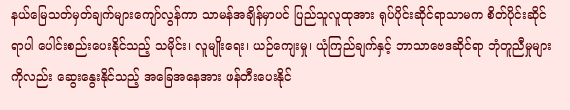နယ်မြေသတ်မှတ်ချက်များကျော်လွန်ကာ သာမန်အချိန်မှာပင် ပြည်သူလူထုအား ရုပ်ပိုင်းဆိုင်ရာသာမက စိတ်ပိုင်းဆိုင်ရာပါ ပေါင်းစည်းပေးနိုင်သည့် သမိုင်း၊ လူမျိုးရေး၊ ယဉ်ကျေးမှု၊ ယုံကြည်ချက်နှင့် ဘာသာဗေဒဆိုင်ရာ ဘုံတူညီမှုများကိုလည်း ဆွေးနွေးနိုင်သည့် အခြေအနေအား ဖန်တီးပေးနိုင်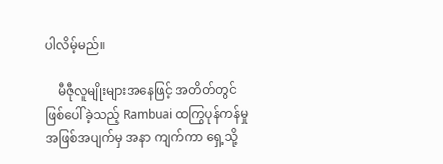ပါလိမ့်မည်။

    မီဇီုလူမျိုးများအနေဖြင့် အတိတ်တွင်ဖြစ်ပေါ်ခဲ့သည့် Rambuai ထကြွပုန်ကန်မှု အဖြစ်အပျက်မှ အနာ ကျက်ကာ ရှေ့သို့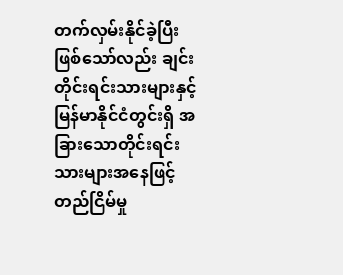တက်လှမ်းနိုင်ခဲ့ပြီးဖြစ်သော်လည်း ချင်းတိုင်းရင်းသားများနှင့် မြန်မာနိုင်ငံတွင်းရှိ အခြားသောတိုင်းရင်းသားများအနေဖြင့် တည်ငြိမ်မှု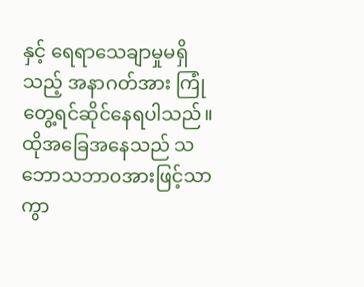နှင့် ရေရာသေချာမှုမရှိသည့် အနာဂတ်အား ကြုံတွေ့ရင်ဆိုင်နေရပါသည်။ ထိုအခြေအနေသည် သဘောသဘာ၀အားဖြင့်သာ ကွာ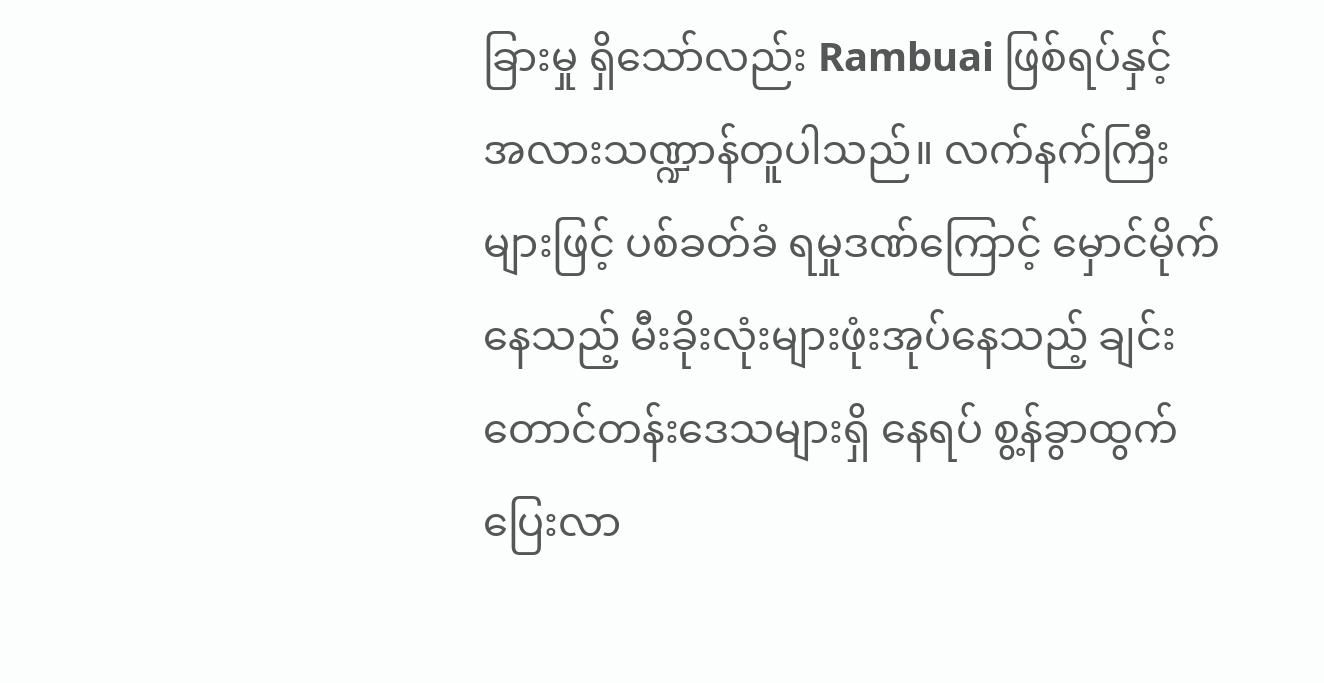ခြားမှု ရှိသော်လည်း Rambuai ဖြစ်ရပ်နှင့် အလားသဏ္ဍာန်တူပါသည်။ လက်နက်ကြီးများဖြင့် ပစ်ခတ်ခံ ရမှုဒဏ်ကြောင့် မှောင်မိုက်နေသည့် မီးခိုးလုံးများဖုံးအုပ်နေသည့် ချင်းတောင်တန်းဒေသများရှိ နေရပ် စွ့န်ခွာထွက်ပြေးလာ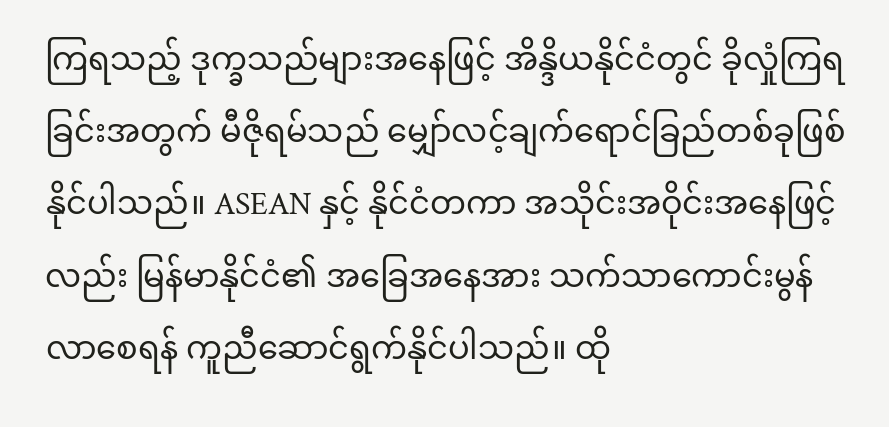ကြရသည့် ဒုက္ခသည်များအနေဖြင့် အိန္ဒိယနိုင်ငံတွင် ခိုလှုံကြရခြင်းအတွက် မီဇိုရမ်သည် မျှော်လင့်ချက်ရောင်ခြည်တစ်ခုဖြစ်နိုင်ပါသည်။ ASEAN နှင့် နိုင်ငံတကာ အသိုင်းအဝိုင်းအနေဖြင့်လည်း မြန်မာနိုင်ငံ၏ အခြေအနေအား သက်သာကောင်းမွန်လာစေရန် ကူညီဆောင်ရွက်နိုင်ပါသည်။ ထို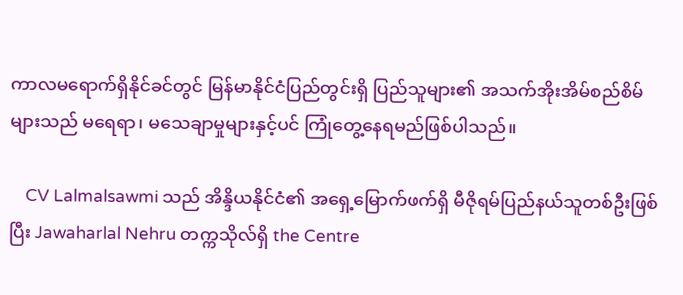ကာလမရောက်ရှိနိုင်ခင်တွင် မြန်မာနိုင်ငံပြည်တွင်းရှိ ပြည်သူများ၏ အသက်အိုးအိမ်စည်စိမ်များသည် မရေရာ၊ မသေချာမှုများနှင့်ပင် ကြုံတွေ့နေရမည်ဖြစ်ပါသည်။

    CV Lalmalsawmi သည် အိန္ဒိယနိုင်ငံ၏ အရှေ့မြောက်ဖက်ရှိ မီဇိုရမ်ပြည်နယ်သူတစ်ဦးဖြစ်ပြီး Jawaharlal Nehru တက္ကသိုလ်ရှိ the Centre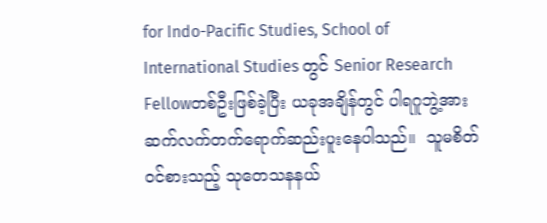for Indo-Pacific Studies, School of International Studies တွင် Senior Research Fellowတစ်ဦးဖြစ်ခဲ့ပြီး ယခုအချိန်တွင် ပါရဂူဘွဲ့အား ဆက်လက်တက်ရောက်ဆည်းပူးနေပါသည်။  သူမစိတ်၀င်စားသည့် သုတေသနနယ်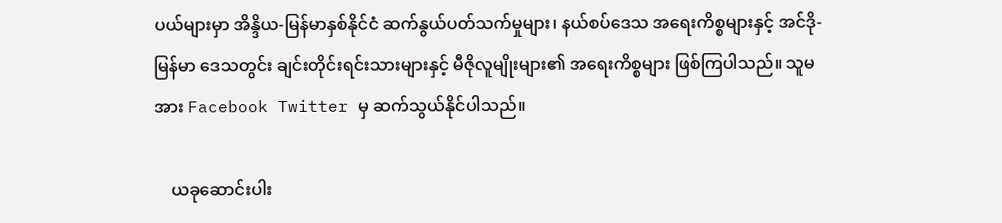ပယ်များမှာ အိန္ဒိယ-မြန်မာနှစ်နိုင်ငံ ဆက်နွယ်ပတ်သက်မှုများ၊ နယ်စပ်ဒေသ အရေးကိစ္စများနှင့် အင်ဒို-မြန်မာ ဒေသတွင်း ချင်းတိုင်းရင်းသားများနှင့် မီဇိုလူမျိုးများ၏ အရေးကိစ္စများ ဖြစ်ကြပါသည်။ သူမအား Facebook Twitter မှ ဆက်သွယ်နိုင်ပါသည်။

    ယခုဆောင်းပါး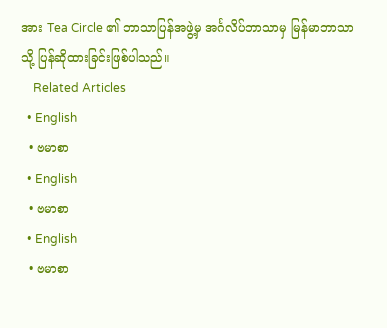အား Tea Circle ၏ ဘာသာပြန်အဖွဲ့မှ အင်္ဂလိပ်ဘာသာမှ မြန်မာဘာသာသို့ ပြန်ဆိုထားခြင်းဖြစ်ပါသည်။
    Related Articles
  • English
  • ဗမာစာ
  • English
  • ဗမာစာ
  • English
  • ဗမာစာ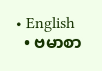• English
  • ဗမာစာ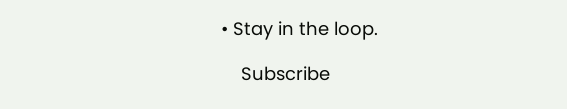• Stay in the loop.

    Subscribe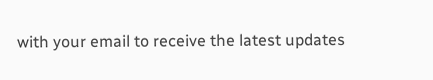with your email to receive the latest updates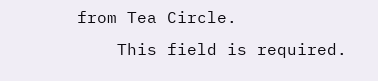from Tea Circle.
    This field is required.